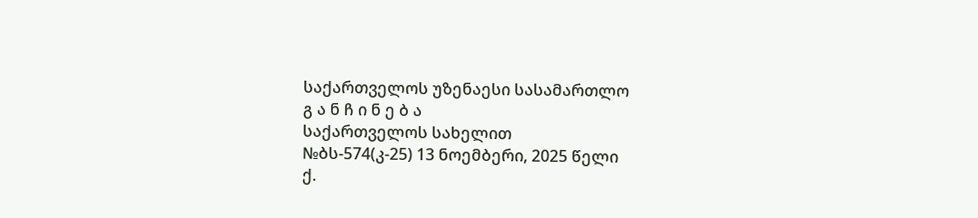საქართველოს უზენაესი სასამართლო
გ ა ნ ჩ ი ნ ე ბ ა
საქართველოს სახელით
№ბს-574(კ-25) 13 ნოემბერი, 2025 წელი
ქ.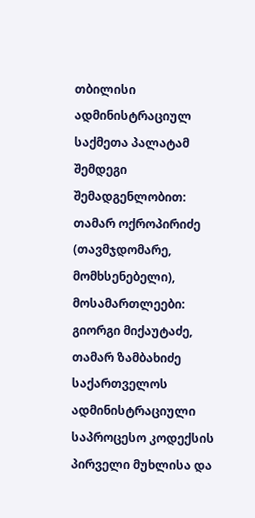თბილისი
ადმინისტრაციულ საქმეთა პალატამ
შემდეგი შემადგენლობით:
თამარ ოქროპირიძე (თავმჯდომარე, მომხსენებელი),
მოსამართლეები: გიორგი მიქაუტაძე, თამარ ზამბახიძე
საქართველოს ადმინისტრაციული საპროცესო კოდექსის პირველი მუხლისა და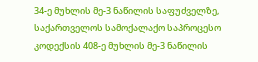34-ე მუხლის მე-3 ნაწილის საფუძველზე, საქართველოს სამოქალაქო საპროცესო კოდექსის 408-ე მუხლის მე-3 ნაწილის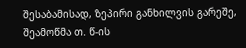შესაბამისად, ზეპირი განხილვის გარეშე, შეამოწმა თ. წ-ის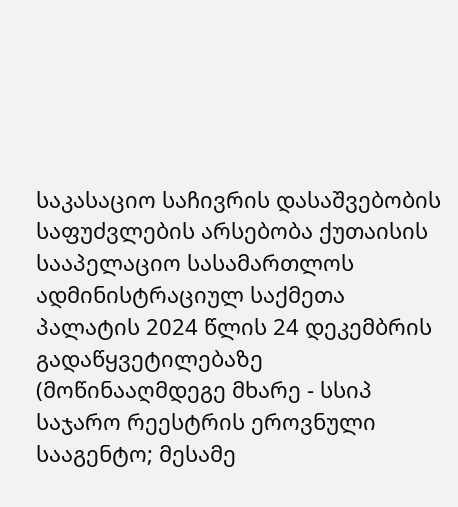საკასაციო საჩივრის დასაშვებობის საფუძვლების არსებობა ქუთაისის სააპელაციო სასამართლოს ადმინისტრაციულ საქმეთა პალატის 2024 წლის 24 დეკემბრის გადაწყვეტილებაზე (მოწინააღმდეგე მხარე - სსიპ საჯარო რეესტრის ეროვნული სააგენტო; მესამე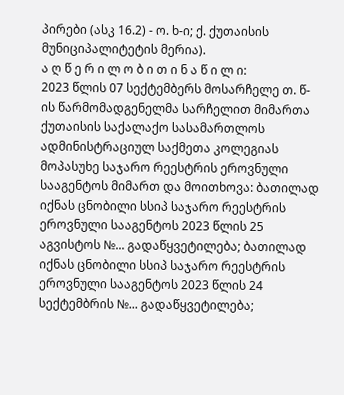პირები (ასკ 16.2) - ო. ხ-ი; ქ. ქუთაისის მუნიციპალიტეტის მერია).
ა ღ წ ე რ ი ლ ო ბ ი თ ი ნ ა წ ი ლ ი:
2023 წლის 07 სექტემბერს მოსარჩელე თ. წ-ის წარმომადგენელმა სარჩელით მიმართა ქუთაისის საქალაქო სასამართლოს ადმინისტრაციულ საქმეთა კოლეგიას მოპასუხე საჯარო რეესტრის ეროვნული სააგენტოს მიმართ და მოითხოვა: ბათილად იქნას ცნობილი სსიპ საჯარო რეესტრის ეროვნული სააგენტოს 2023 წლის 25 აგვისტოს №... გადაწყვეტილება; ბათილად იქნას ცნობილი სსიპ საჯარო რეესტრის ეროვნული სააგენტოს 2023 წლის 24 სექტემბრის №... გადაწყვეტილება;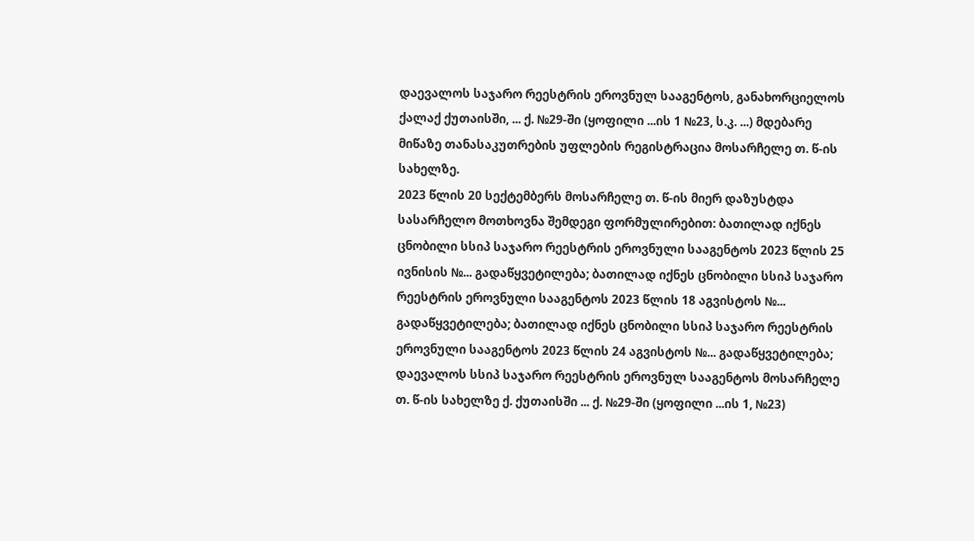დაევალოს საჯარო რეესტრის ეროვნულ სააგენტოს, განახორციელოს ქალაქ ქუთაისში, ... ქ. №29-ში (ყოფილი ...ის 1 №23, ს.კ. ...) მდებარე მიწაზე თანასაკუთრების უფლების რეგისტრაცია მოსარჩელე თ. წ-ის სახელზე.
2023 წლის 20 სექტემბერს მოსარჩელე თ. წ-ის მიერ დაზუსტდა სასარჩელო მოთხოვნა შემდეგი ფორმულირებით: ბათილად იქნეს ცნობილი სსიპ საჯარო რეესტრის ეროვნული სააგენტოს 2023 წლის 25 ივნისის №... გადაწყვეტილება; ბათილად იქნეს ცნობილი სსიპ საჯარო რეესტრის ეროვნული სააგენტოს 2023 წლის 18 აგვისტოს №... გადაწყვეტილება; ბათილად იქნეს ცნობილი სსიპ საჯარო რეესტრის ეროვნული სააგენტოს 2023 წლის 24 აგვისტოს №... გადაწყვეტილება; დაევალოს სსიპ საჯარო რეესტრის ეროვნულ სააგენტოს მოსარჩელე თ. წ-ის სახელზე ქ. ქუთაისში ... ქ. №29-ში (ყოფილი ...ის 1, №23)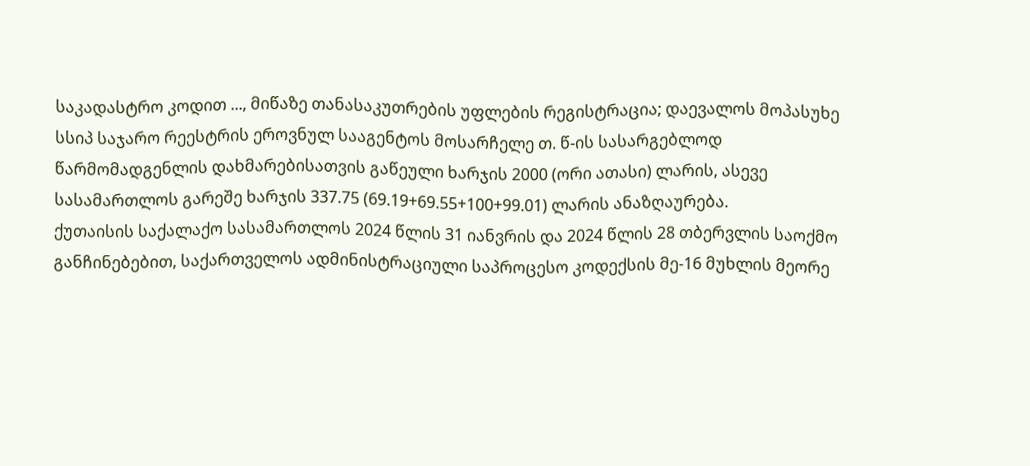საკადასტრო კოდით ..., მიწაზე თანასაკუთრების უფლების რეგისტრაცია; დაევალოს მოპასუხე სსიპ საჯარო რეესტრის ეროვნულ სააგენტოს მოსარჩელე თ. წ-ის სასარგებლოდ წარმომადგენლის დახმარებისათვის გაწეული ხარჯის 2000 (ორი ათასი) ლარის, ასევე სასამართლოს გარეშე ხარჯის 337.75 (69.19+69.55+100+99.01) ლარის ანაზღაურება.
ქუთაისის საქალაქო სასამართლოს 2024 წლის 31 იანვრის და 2024 წლის 28 თბერვლის საოქმო განჩინებებით, საქართველოს ადმინისტრაციული საპროცესო კოდექსის მე-16 მუხლის მეორე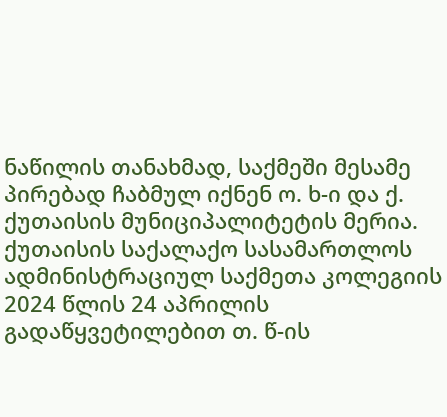ნაწილის თანახმად, საქმეში მესამე პირებად ჩაბმულ იქნენ ო. ხ-ი და ქ. ქუთაისის მუნიციპალიტეტის მერია.
ქუთაისის საქალაქო სასამართლოს ადმინისტრაციულ საქმეთა კოლეგიის 2024 წლის 24 აპრილის გადაწყვეტილებით თ. წ-ის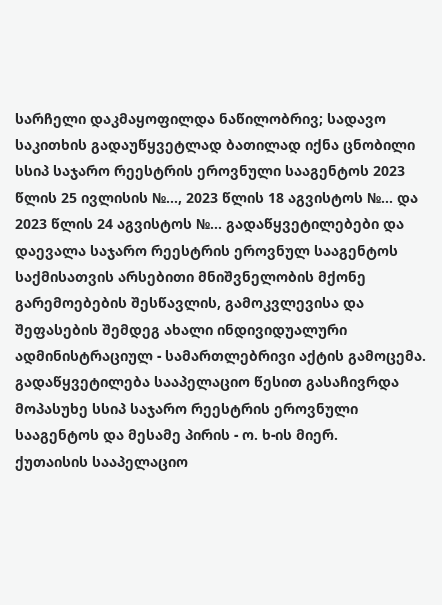სარჩელი დაკმაყოფილდა ნაწილობრივ; სადავო საკითხის გადაუწყვეტლად ბათილად იქნა ცნობილი სსიპ საჯარო რეესტრის ეროვნული სააგენტოს 2023 წლის 25 ივლისის №..., 2023 წლის 18 აგვისტოს №... და 2023 წლის 24 აგვისტოს №... გადაწყვეტილებები და დაევალა საჯარო რეესტრის ეროვნულ სააგენტოს საქმისათვის არსებითი მნიშვნელობის მქონე გარემოებების შესწავლის, გამოკვლევისა და შეფასების შემდეგ ახალი ინდივიდუალური ადმინისტრაციულ - სამართლებრივი აქტის გამოცემა. გადაწყვეტილება სააპელაციო წესით გასაჩივრდა მოპასუხე სსიპ საჯარო რეესტრის ეროვნული სააგენტოს და მესამე პირის - ო. ხ-ის მიერ.
ქუთაისის სააპელაციო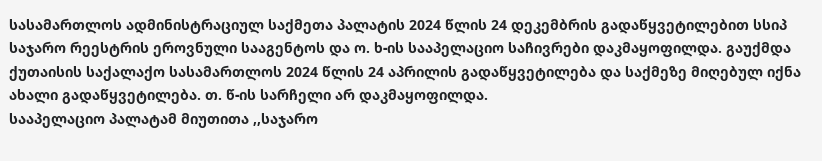სასამართლოს ადმინისტრაციულ საქმეთა პალატის 2024 წლის 24 დეკემბრის გადაწყვეტილებით სსიპ საჯარო რეესტრის ეროვნული სააგენტოს და ო. ხ-ის სააპელაციო საჩივრები დაკმაყოფილდა. გაუქმდა ქუთაისის საქალაქო სასამართლოს 2024 წლის 24 აპრილის გადაწყვეტილება და საქმეზე მიღებულ იქნა ახალი გადაწყვეტილება. თ. წ-ის სარჩელი არ დაკმაყოფილდა.
სააპელაციო პალატამ მიუთითა ,,საჯარო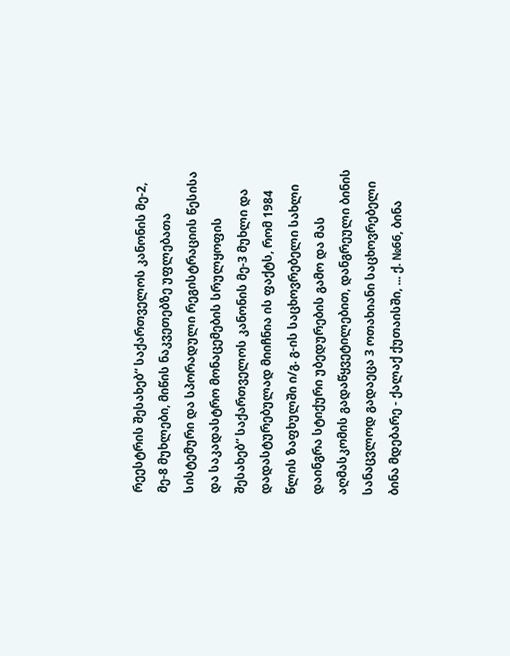რეესტრის შესახებ“ საქართველოს კანონის მე-2, მე-8 მუხლები, მიწის ნაკვეთებზე უფლებათა სისტემური და სპორადული რეგისტრაციის წესისა და საკადასტრო მონაცემების სრულყოფის შესახებ“ საქართველოს კანონის მე-3 მუხლი და დადასტურებულად მიიჩნია ის ფაქტს, რომ 1984 წლის ზაფხულში ი/გ. გ-ის საცხოვრებელი სახლი დაინგრა სტიქური უბედურების გამო და მას აღმასკომის გადაწყვეტილებით, დანგრეული ბინის სანაცვლოდ გადაეცა 3 ოთახიანი საცხოვრებელი ბინა მდებარე - ქალაქ ქუთაისში, ... ქ. №66, ბინა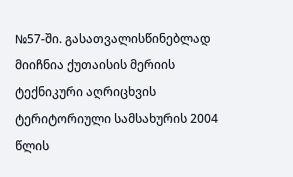№57-ში. გასათვალისწინებლად მიიჩნია ქუთაისის მერიის ტექნიკური აღრიცხვის ტერიტორიული სამსახურის 2004 წლის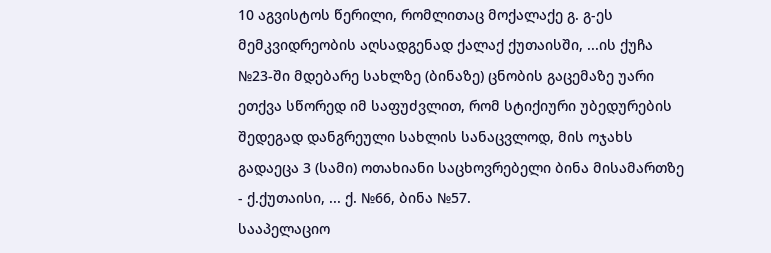10 აგვისტოს წერილი, რომლითაც მოქალაქე გ. გ-ეს მემკვიდრეობის აღსადგენად ქალაქ ქუთაისში, ...ის ქუჩა №23-ში მდებარე სახლზე (ბინაზე) ცნობის გაცემაზე უარი ეთქვა სწორედ იმ საფუძვლით, რომ სტიქიური უბედურების შედეგად დანგრეული სახლის სანაცვლოდ, მის ოჯახს გადაეცა 3 (სამი) ოთახიანი საცხოვრებელი ბინა მისამართზე - ქ.ქუთაისი, ... ქ. №66, ბინა №57.
სააპელაციო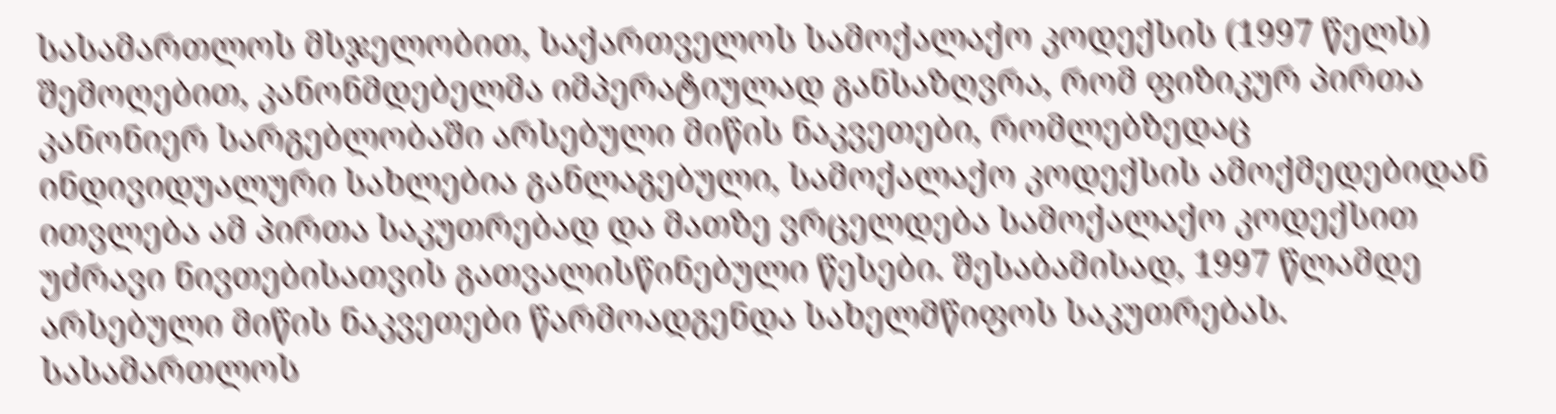სასამართლოს მსჯელობით, საქართველოს სამოქალაქო კოდექსის (1997 წელს) შემოღებით, კანონმდებელმა იმპერატიულად განსაზღვრა, რომ ფიზიკურ პირთა კანონიერ სარგებლობაში არსებული მიწის ნაკვეთები, რომლებზედაც ინდივიდუალური სახლებია განლაგებული, სამოქალაქო კოდექსის ამოქმედებიდან ითვლება ამ პირთა საკუთრებად და მათზე ვრცელდება სამოქალაქო კოდექსით უძრავი ნივთებისათვის გათვალისწინებული წესები. შესაბამისად, 1997 წლამდე არსებული მიწის ნაკვეთები წარმოადგენდა სახელმწიფოს საკუთრებას. სასამართლოს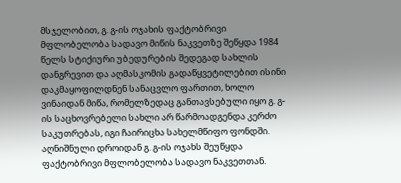მსჯელობით, გ. გ-ის ოჯახის ფაქტობრივი მფლობელობა სადავო მიწის ნაკვეთზე შეწყდა 1984 წელს სტიქიური უბედურების შედეგად სახლის დანგრევით და აღმასკომის გადაწყვეტილებით ისინი დაკმაყოფილდნენ სანაცვლო ფართით, ხოლო ვინაიდან მიწა, რომელზედაც განთავსებული იყო გ. გ-ის საცხოვრებელი სახლი არ წარმოადგენდა კერძო საკუთრებას, იგი ჩაირიცხა სახელმწიფო ფონდში. აღნიშნული დროიდან გ. გ-ის ოჯახს შეუწყდა ფაქტობრივი მფლობელობა სადავო ნაკვეთთან.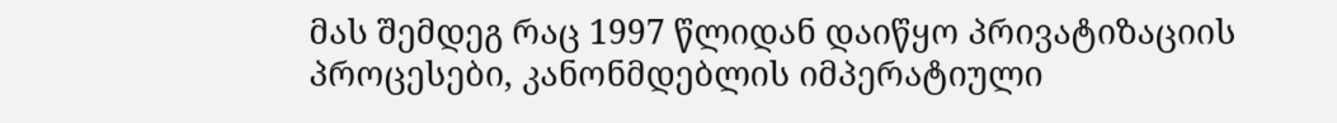მას შემდეგ რაც 1997 წლიდან დაიწყო პრივატიზაციის პროცესები, კანონმდებლის იმპერატიული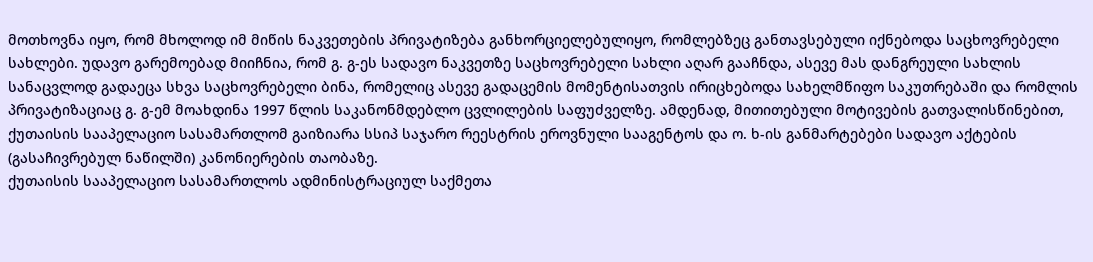მოთხოვნა იყო, რომ მხოლოდ იმ მიწის ნაკვეთების პრივატიზება განხორციელებულიყო, რომლებზეც განთავსებული იქნებოდა საცხოვრებელი სახლები. უდავო გარემოებად მიიჩნია, რომ გ. გ-ეს სადავო ნაკვეთზე საცხოვრებელი სახლი აღარ გააჩნდა, ასევე მას დანგრეული სახლის სანაცვლოდ გადაეცა სხვა საცხოვრებელი ბინა, რომელიც ასევე გადაცემის მომენტისათვის ირიცხებოდა სახელმწიფო საკუთრებაში და რომლის პრივატიზაციაც გ. გ-ემ მოახდინა 1997 წლის საკანონმდებლო ცვლილების საფუძველზე. ამდენად, მითითებული მოტივების გათვალისწინებით, ქუთაისის სააპელაციო სასამართლომ გაიზიარა სსიპ საჯარო რეესტრის ეროვნული სააგენტოს და ო. ხ-ის განმარტებები სადავო აქტების (გასაჩივრებულ ნაწილში) კანონიერების თაობაზე.
ქუთაისის სააპელაციო სასამართლოს ადმინისტრაციულ საქმეთა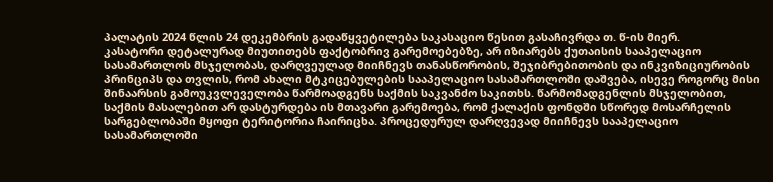პალატის 2024 წლის 24 დეკემბრის გადაწყვეტილება საკასაციო წესით გასაჩივრდა თ. წ-ის მიერ.
კასატორი დეტალურად მიუთითებს ფაქტობრივ გარემოებებზე, არ იზიარებს ქუთაისის სააპელაციო სასამართლოს მსჯელობას, დარღვეულად მიიჩნევს თანასწორობის, შეჯიბრებითობის და ინკვიზიციურობის პრინციპს და თვლის, რომ ახალი მტკიცებულების სააპელაციო სასამართლოში დაშვება, ისევე როგორც მისი შინაარსის გამოუკვლეველობა წარმოადგენს საქმის საკვანძო საკითხს. წარმომადგენლის მსჯელობით, საქმის მასალებით არ დასტურდება ის მთავარი გარემოება, რომ ქალაქის ფონდში სწორედ მოსარჩელის სარგებლობაში მყოფი ტერიტორია ჩაირიცხა. პროცედურულ დარღვევად მიიჩნევს სააპელაციო სასამართლოში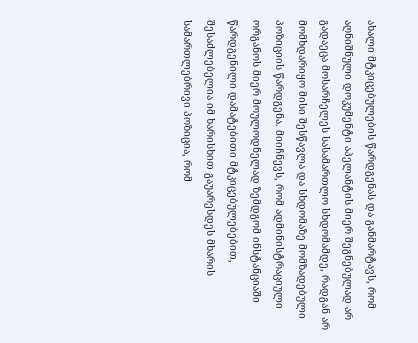ახალი მტკიცებულების წარდგენას და განმარტავს, რომ აღნიშნული დოკუმენტი აპელანტის მიერ შეგნებულად არ გადაეცა მოსარჩელეს სასამართლო სხდომამდე, რადგან არ მომხდარიყო მისი შესწავლა და სხდომაზე მომზადებული პოზიციის წარდგენა. მიიჩნევს, რომ ადმინისტრაციული ორგანოს მიერ მოულოდნელად ზემდგომ ინსტანციაში წარდგენილი დამატებითი მტკიცებულებებით, შესაძლებელია იმ ხარისხით გაუარესდეს მხარის სამართლებრივი პოზიცია, რომ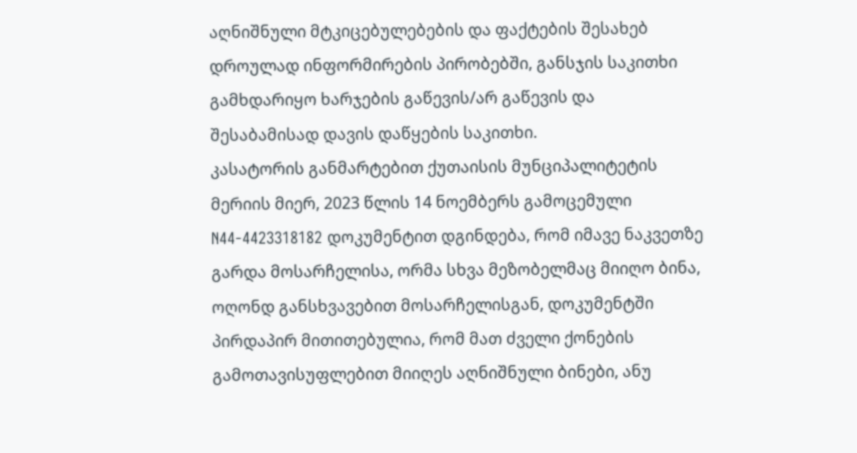აღნიშნული მტკიცებულებების და ფაქტების შესახებ დროულად ინფორმირების პირობებში, განსჯის საკითხი გამხდარიყო ხარჯების გაწევის/არ გაწევის და შესაბამისად დავის დაწყების საკითხი.
კასატორის განმარტებით ქუთაისის მუნციპალიტეტის მერიის მიერ, 2023 წლის 14 ნოემბერს გამოცემული N44-4423318182 დოკუმენტით დგინდება, რომ იმავე ნაკვეთზე გარდა მოსარჩელისა, ორმა სხვა მეზობელმაც მიიღო ბინა, ოღონდ განსხვავებით მოსარჩელისგან, დოკუმენტში პირდაპირ მითითებულია, რომ მათ ძველი ქონების გამოთავისუფლებით მიიღეს აღნიშნული ბინები, ანუ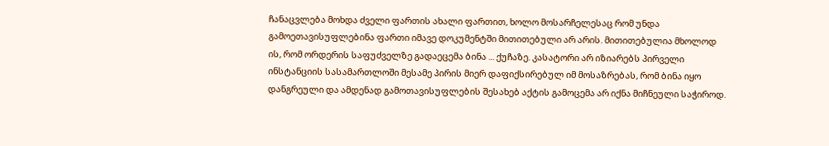ჩანაცვლება მოხდა ძველი ფართის ახალი ფართით, ხოლო მოსარჩელესაც რომ უნდა გამოეთავისუფლებინა ფართი იმავე დოკუმენტში მითითებული არ არის. მითითებულია მხოლოდ ის, რომ ორდერის საფუძველზე გადაეცემა ბინა ... ქუჩაზე. კასატორი არ იზიარებს პირველი ინსტანციის სასამართლოში მესამე პირის მიერ დაფიქსირებულ იმ მოსაზრებას, რომ ბინა იყო დანგრეული და ამდენად გამოთავისუფლების შესახებ აქტის გამოცემა არ იქნა მიჩნეული საჭიროდ.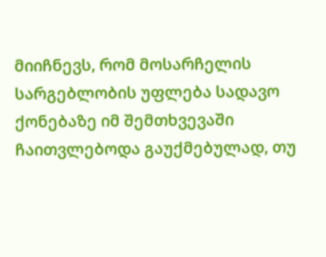მიიჩნევს, რომ მოსარჩელის სარგებლობის უფლება სადავო ქონებაზე იმ შემთხვევაში ჩაითვლებოდა გაუქმებულად, თუ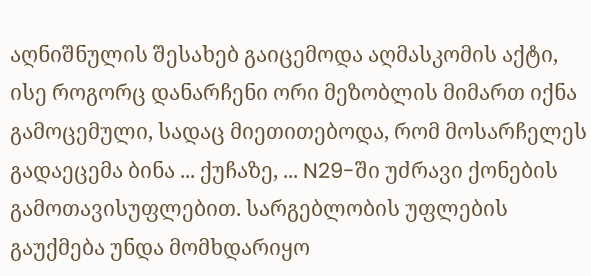აღნიშნულის შესახებ გაიცემოდა აღმასკომის აქტი, ისე როგორც დანარჩენი ორი მეზობლის მიმართ იქნა გამოცემული, სადაც მიეთითებოდა, რომ მოსარჩელეს გადაეცემა ბინა ... ქუჩაზე, ... N29-ში უძრავი ქონების გამოთავისუფლებით. სარგებლობის უფლების გაუქმება უნდა მომხდარიყო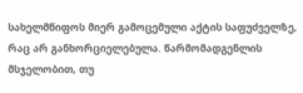სახელმწიფოს მიერ გამოცემული აქტის საფუძველზე, რაც არ განხორციელებულა. წარმომადგენლის მსჯელობით, თუ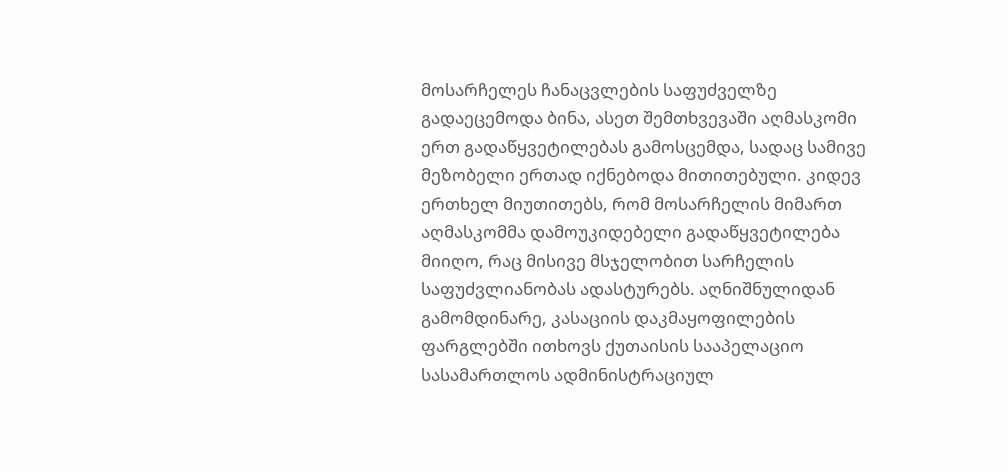მოსარჩელეს ჩანაცვლების საფუძველზე გადაეცემოდა ბინა, ასეთ შემთხვევაში აღმასკომი ერთ გადაწყვეტილებას გამოსცემდა, სადაც სამივე მეზობელი ერთად იქნებოდა მითითებული. კიდევ ერთხელ მიუთითებს, რომ მოსარჩელის მიმართ აღმასკომმა დამოუკიდებელი გადაწყვეტილება მიიღო, რაც მისივე მსჯელობით სარჩელის საფუძვლიანობას ადასტურებს. აღნიშნულიდან გამომდინარე, კასაციის დაკმაყოფილების ფარგლებში ითხოვს ქუთაისის სააპელაციო სასამართლოს ადმინისტრაციულ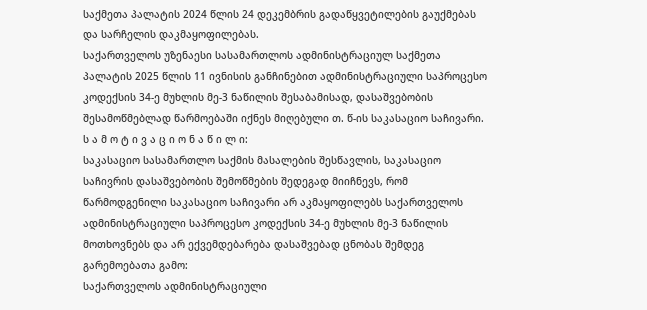საქმეთა პალატის 2024 წლის 24 დეკემბრის გადაწყვეტილების გაუქმებას და სარჩელის დაკმაყოფილებას.
საქართველოს უზენაესი სასამართლოს ადმინისტრაციულ საქმეთა პალატის 2025 წლის 11 ივნისის განჩინებით ადმინისტრაციული საპროცესო კოდექსის 34-ე მუხლის მე-3 ნაწილის შესაბამისად, დასაშვებობის შესამოწმებლად წარმოებაში იქნეს მიღებული თ. წ-ის საკასაციო საჩივარი.
ს ა მ ო ტ ი ვ ა ც ი ო ნ ა წ ი ლ ი:
საკასაციო სასამართლო საქმის მასალების შესწავლის, საკასაციო საჩივრის დასაშვებობის შემოწმების შედეგად მიიჩნევს, რომ წარმოდგენილი საკასაციო საჩივარი არ აკმაყოფილებს საქართველოს ადმინისტრაციული საპროცესო კოდექსის 34-ე მუხლის მე-3 ნაწილის მოთხოვნებს და არ ექვემდებარება დასაშვებად ცნობას შემდეგ გარემოებათა გამო:
საქართველოს ადმინისტრაციული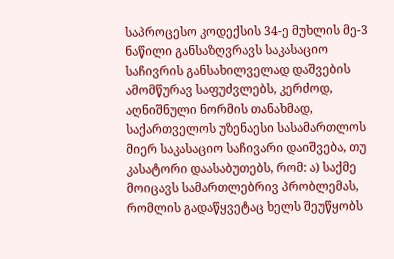საპროცესო კოდექსის 34-ე მუხლის მე-3 ნაწილი განსაზღვრავს საკასაციო საჩივრის განსახილველად დაშვების ამომწურავ საფუძვლებს, კერძოდ, აღნიშნული ნორმის თანახმად, საქართველოს უზენაესი სასამართლოს მიერ საკასაციო საჩივარი დაიშვება, თუ კასატორი დაასაბუთებს, რომ: ა) საქმე მოიცავს სამართლებრივ პრობლემას, რომლის გადაწყვეტაც ხელს შეუწყობს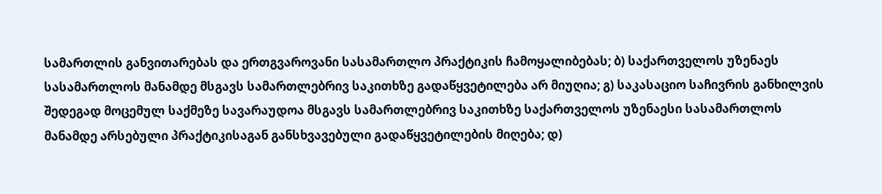სამართლის განვითარებას და ერთგვაროვანი სასამართლო პრაქტიკის ჩამოყალიბებას; ბ) საქართველოს უზენაეს სასამართლოს მანამდე მსგავს სამართლებრივ საკითხზე გადაწყვეტილება არ მიუღია; გ) საკასაციო საჩივრის განხილვის შედეგად მოცემულ საქმეზე სავარაუდოა მსგავს სამართლებრივ საკითხზე საქართველოს უზენაესი სასამართლოს მანამდე არსებული პრაქტიკისაგან განსხვავებული გადაწყვეტილების მიღება; დ)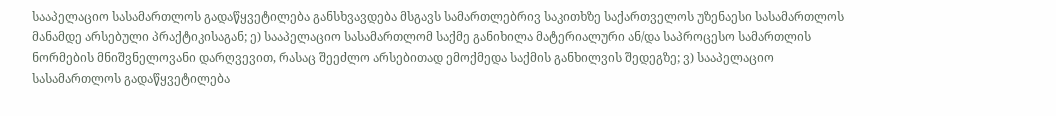სააპელაციო სასამართლოს გადაწყვეტილება განსხვავდება მსგავს სამართლებრივ საკითხზე საქართველოს უზენაესი სასამართლოს მანამდე არსებული პრაქტიკისაგან; ე) სააპელაციო სასამართლომ საქმე განიხილა მატერიალური ან/და საპროცესო სამართლის ნორმების მნიშვნელოვანი დარღვევით, რასაც შეეძლო არსებითად ემოქმედა საქმის განხილვის შედეგზე; ვ) სააპელაციო სასამართლოს გადაწყვეტილება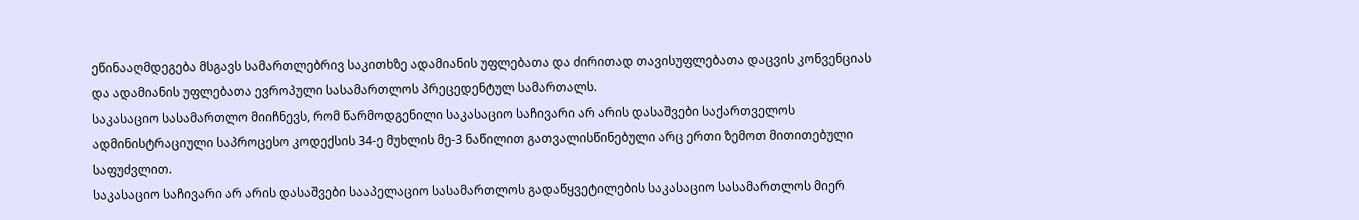ეწინააღმდეგება მსგავს სამართლებრივ საკითხზე ადამიანის უფლებათა და ძირითად თავისუფლებათა დაცვის კონვენციას და ადამიანის უფლებათა ევროპული სასამართლოს პრეცედენტულ სამართალს.
საკასაციო სასამართლო მიიჩნევს, რომ წარმოდგენილი საკასაციო საჩივარი არ არის დასაშვები საქართველოს ადმინისტრაციული საპროცესო კოდექსის 34-ე მუხლის მე-3 ნაწილით გათვალისწინებული არც ერთი ზემოთ მითითებული საფუძვლით.
საკასაციო საჩივარი არ არის დასაშვები სააპელაციო სასამართლოს გადაწყვეტილების საკასაციო სასამართლოს მიერ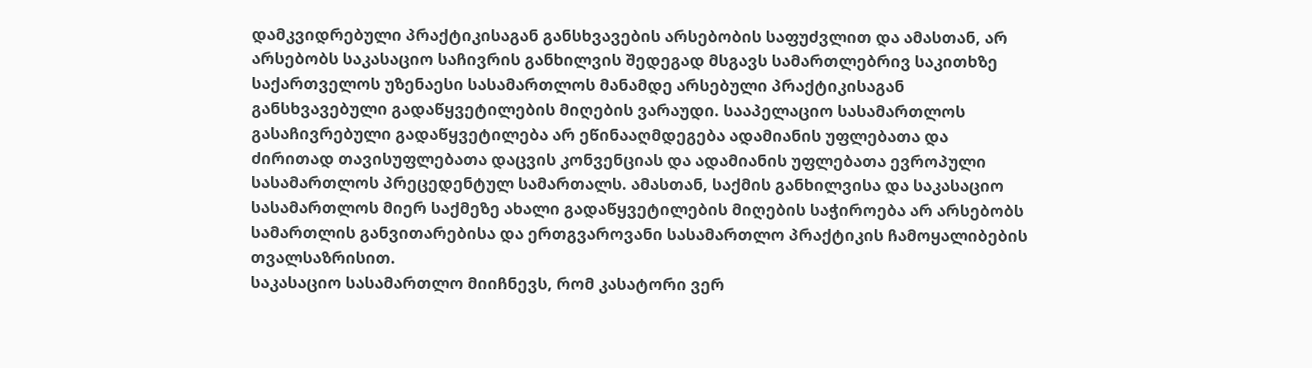დამკვიდრებული პრაქტიკისაგან განსხვავების არსებობის საფუძვლით და ამასთან, არ არსებობს საკასაციო საჩივრის განხილვის შედეგად მსგავს სამართლებრივ საკითხზე საქართველოს უზენაესი სასამართლოს მანამდე არსებული პრაქტიკისაგან განსხვავებული გადაწყვეტილების მიღების ვარაუდი. სააპელაციო სასამართლოს გასაჩივრებული გადაწყვეტილება არ ეწინააღმდეგება ადამიანის უფლებათა და ძირითად თავისუფლებათა დაცვის კონვენციას და ადამიანის უფლებათა ევროპული სასამართლოს პრეცედენტულ სამართალს. ამასთან, საქმის განხილვისა და საკასაციო სასამართლოს მიერ საქმეზე ახალი გადაწყვეტილების მიღების საჭიროება არ არსებობს სამართლის განვითარებისა და ერთგვაროვანი სასამართლო პრაქტიკის ჩამოყალიბების თვალსაზრისით.
საკასაციო სასამართლო მიიჩნევს, რომ კასატორი ვერ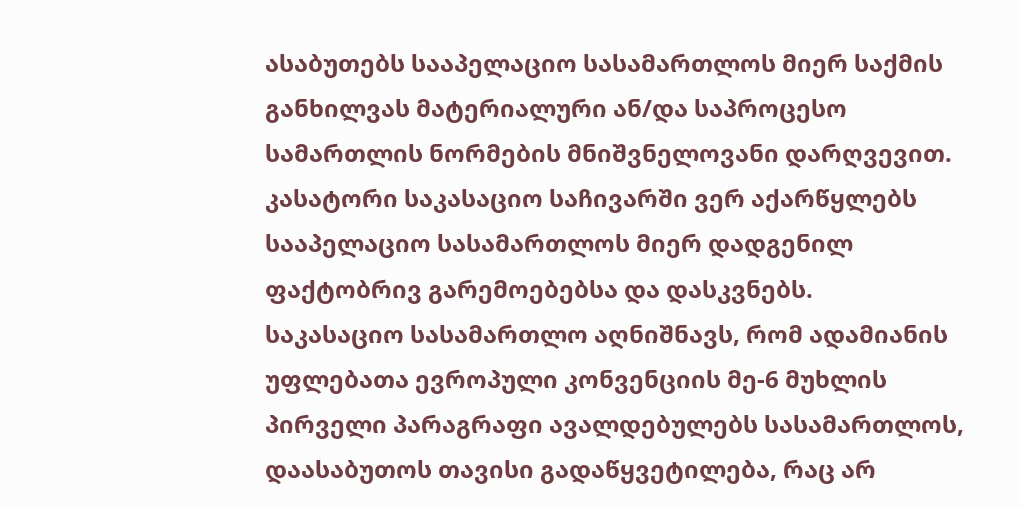ასაბუთებს სააპელაციო სასამართლოს მიერ საქმის განხილვას მატერიალური ან/და საპროცესო სამართლის ნორმების მნიშვნელოვანი დარღვევით. კასატორი საკასაციო საჩივარში ვერ აქარწყლებს სააპელაციო სასამართლოს მიერ დადგენილ ფაქტობრივ გარემოებებსა და დასკვნებს.
საკასაციო სასამართლო აღნიშნავს, რომ ადამიანის უფლებათა ევროპული კონვენციის მე-6 მუხლის პირველი პარაგრაფი ავალდებულებს სასამართლოს, დაასაბუთოს თავისი გადაწყვეტილება, რაც არ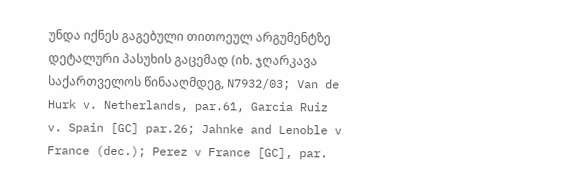უნდა იქნეს გაგებული თითოეულ არგუმენტზე დეტალური პასუხის გაცემად (იხ. ჯღარკავა საქართველოს წინააღმდეგ, N7932/03; Van de Hurk v. Netherlands, par.61, Garcia Ruiz v. Spain [GC] par.26; Jahnke and Lenoble v France (dec.); Perez v France [GC], par.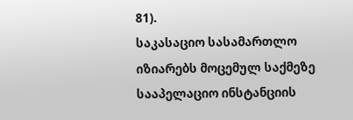81).
საკასაციო სასამართლო იზიარებს მოცემულ საქმეზე სააპელაციო ინსტანციის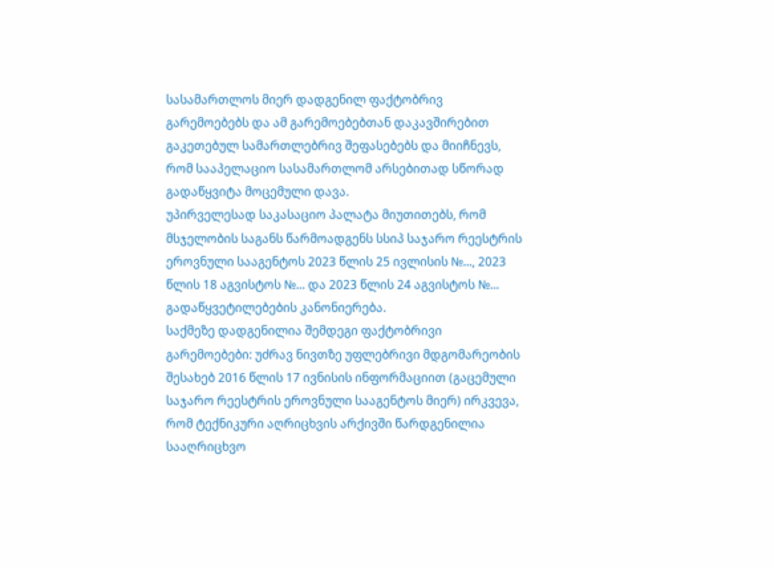სასამართლოს მიერ დადგენილ ფაქტობრივ გარემოებებს და ამ გარემოებებთან დაკავშირებით გაკეთებულ სამართლებრივ შეფასებებს და მიიჩნევს, რომ სააპელაციო სასამართლომ არსებითად სწორად გადაწყვიტა მოცემული დავა.
უპირველესად საკასაციო პალატა მიუთითებს, რომ მსჯელობის საგანს წარმოადგენს სსიპ საჯარო რეესტრის ეროვნული სააგენტოს 2023 წლის 25 ივლისის №..., 2023 წლის 18 აგვისტოს №... და 2023 წლის 24 აგვისტოს №... გადაწყვეტილებების კანონიერება.
საქმეზე დადგენილია შემდეგი ფაქტობრივი გარემოებები: უძრავ ნივთზე უფლებრივი მდგომარეობის შესახებ 2016 წლის 17 ივნისის ინფორმაციით (გაცემული საჯარო რეესტრის ეროვნული სააგენტოს მიერ) ირკვევა, რომ ტექნიკური აღრიცხვის არქივში წარდგენილია სააღრიცხვო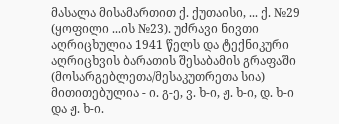მასალა მისამართით ქ. ქუთაისი, ... ქ. №29 (ყოფილი ...ის №23). უძრავი ნივთი აღრიცხულია 1941 წელს და ტექნიკური აღრიცხვის ბარათის შესაბამის გრაფაში (მოსარგებლეთა/მესაკუთრეთა სია) მითითებულია - ი. გ-ე, ვ. ხ-ი, ჟ. ხ-ი, დ. ხ-ი და ჟ. ხ-ი.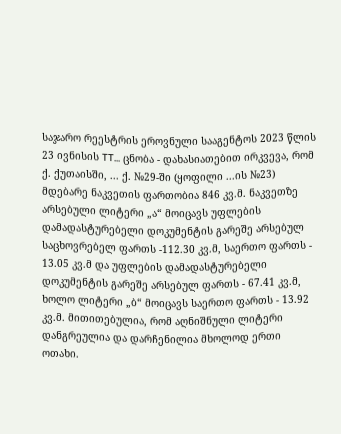საჯარო რეესტრის ეროვნული სააგენტოს 2023 წლის 23 ივნისის TT... ცნობა - დახასიათებით ირკვევა, რომ ქ. ქუთაისში, ... ქ. №29-ში (ყოფილი ...ის №23) მდებარე ნაკვეთის ფართობია 846 კვ.მ. ნაკვეთზე არსებული ლიტერი „ა“ მოიცავს უფლების დამადასტურებელი დოკუმენტის გარეშე არსებულ საცხოვრებელ ფართს -112.30 კვ.მ, საერთო ფართს - 13.05 კვ.მ და უფლების დამადასტურებელი დოკუმენტის გარეშე არსებულ ფართს - 67.41 კვ.მ, ხოლო ლიტერი „ბ“ მოიცავს საერთო ფართს - 13.92 კვ.მ. მითითებულია, რომ აღნიშნული ლიტერი დანგრეულია და დარჩენილია მხოლოდ ერთი ოთახი.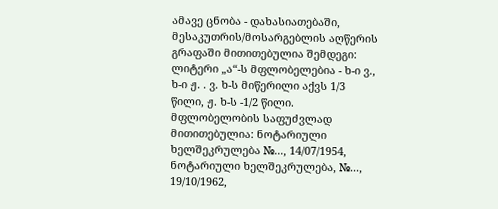ამავე ცნობა - დახასიათებაში, მესაკუთრის/მოსარგებლის აღწერის გრაფაში მითითებულია შემდეგი: ლიტერი „ა“-ს მფლობელებია - ხ-ი ვ., ხ-ი ჟ. . ვ. ხ-ს მიწერილი აქვს 1/3 წილი, ჟ. ხ-ს -1/2 წილი. მფლობელობის საფუძვლად მითითებულია: ნოტარიული ხელშეკრულება №..., 14/07/1954, ნოტარიული ხელშეკრულება, №..., 19/10/1962,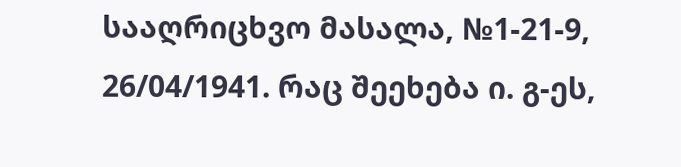სააღრიცხვო მასალა, №1-21-9, 26/04/1941. რაც შეეხება ი. გ-ეს,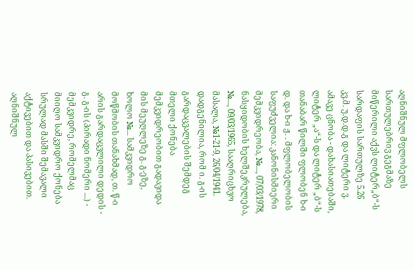აღნიშნულ მფლობელს სართულებრივ გეგმაზე მიწერილი აქვს ლიტერ„ბ“-ს სარდაფის სართულზე 5.26 კვ.მ. უ.დ.დ.გ და ლიტერი ვ. ამავე ცნობა - დახასიათებაში, ლიტერ „ა“-ს და ლიტერ „ბ“-ს თანაბარ წილში ფლობენ ხ-ი დ. და ხ-ი ჟ. . მფლობელობის საფუძველია: კანონისმიერი მემკვიდრეობა, №..., 07/03/1978, ნასყიდობის ხელშეკრულება, №..., 09/03/1965, სააღრიცხვო მასალა, №1-21-9, 26/04/1941.
დადგენილია, რომ ი. გ-ის გარდაცვალების შემდეგ მთელი ქონება მემკვიდრეობით გადავიდა მის მეუღლეზე გ. გ-ეზე, ხოლო №... სამკვიდრო მოწმობის თანახმად, თ. წ-ი არის გარდაცვლილი დედის - გ. გ-ის (პირადი ნომერი ...) - მემკვიდრე, რომელმაც მიიღო სამკვიდრო ქონება სრულად მასში შემავალი აქტივებით და პასივებით. აღნიშნულ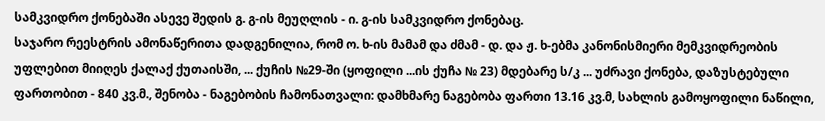სამკვიდრო ქონებაში ასევე შედის გ. გ-ის მეუღლის - ი. გ-ის სამკვიდრო ქონებაც.
საჯარო რეესტრის ამონაწერითა დადგენილია, რომ ო. ხ-ის მამამ და ძმამ - დ. და ჟ. ხ-ებმა კანონისმიერი მემკვიდრეობის უფლებით მიიღეს ქალაქ ქუთაისში, ... ქუჩის №29-ში (ყოფილი ...ის ქუჩა № 23) მდებარე ს/კ ... უძრავი ქონება, დაზუსტებული ფართობით - 840 კვ.მ., შენობა - ნაგებობის ჩამონათვალი: დამხმარე ნაგებობა ფართი 13.16 კვ.მ, სახლის გამოყოფილი ნაწილი,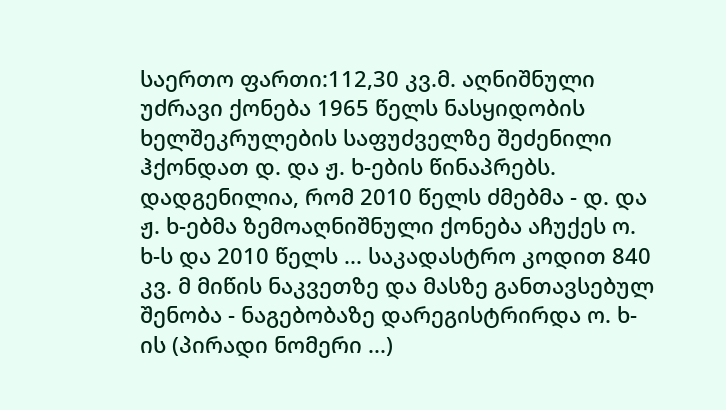საერთო ფართი:112,30 კვ.მ. აღნიშნული უძრავი ქონება 1965 წელს ნასყიდობის ხელშეკრულების საფუძველზე შეძენილი ჰქონდათ დ. და ჟ. ხ-ების წინაპრებს.
დადგენილია, რომ 2010 წელს ძმებმა - დ. და ჟ. ხ-ებმა ზემოაღნიშნული ქონება აჩუქეს ო. ხ-ს და 2010 წელს ... საკადასტრო კოდით 840 კვ. მ მიწის ნაკვეთზე და მასზე განთავსებულ შენობა - ნაგებობაზე დარეგისტრირდა ო. ხ-ის (პირადი ნომერი ...)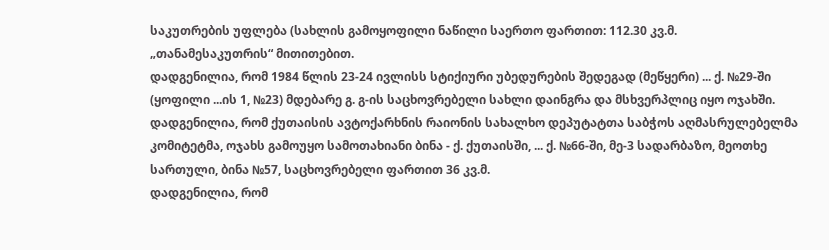საკუთრების უფლება (სახლის გამოყოფილი ნაწილი საერთო ფართით: 112.30 კვ.მ. „თანამესაკუთრის“ მითითებით.
დადგენილია, რომ 1984 წლის 23-24 ივლისს სტიქიური უბედურების შედეგად (მეწყერი) ... ქ. №29-ში (ყოფილი ...ის 1, №23) მდებარე გ. გ-ის საცხოვრებელი სახლი დაინგრა და მსხვერპლიც იყო ოჯახში.
დადგენილია, რომ ქუთაისის ავტოქარხნის რაიონის სახალხო დეპუტატთა საბჭოს აღმასრულებელმა კომიტეტმა, ოჯახს გამოუყო სამოთახიანი ბინა - ქ. ქუთაისში, ... ქ. №66-ში, მე-3 სადარბაზო, მეოთხე სართული, ბინა №57, საცხოვრებელი ფართით 36 კვ.მ.
დადგენილია, რომ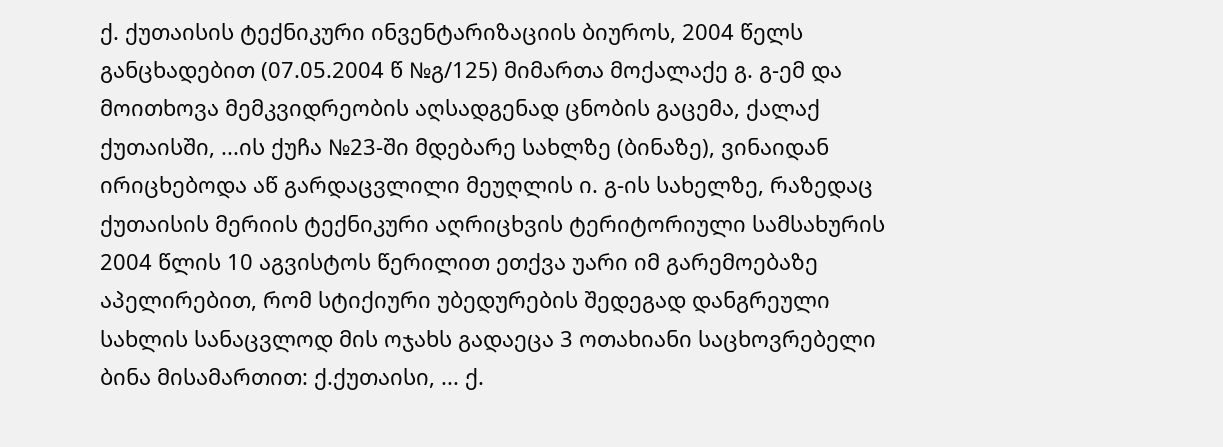ქ. ქუთაისის ტექნიკური ინვენტარიზაციის ბიუროს, 2004 წელს განცხადებით (07.05.2004 წ №გ/125) მიმართა მოქალაქე გ. გ-ემ და მოითხოვა მემკვიდრეობის აღსადგენად ცნობის გაცემა, ქალაქ ქუთაისში, ...ის ქუჩა №23-ში მდებარე სახლზე (ბინაზე), ვინაიდან ირიცხებოდა აწ გარდაცვლილი მეუღლის ი. გ-ის სახელზე, რაზედაც ქუთაისის მერიის ტექნიკური აღრიცხვის ტერიტორიული სამსახურის 2004 წლის 10 აგვისტოს წერილით ეთქვა უარი იმ გარემოებაზე აპელირებით, რომ სტიქიური უბედურების შედეგად დანგრეული სახლის სანაცვლოდ მის ოჯახს გადაეცა 3 ოთახიანი საცხოვრებელი ბინა მისამართით: ქ.ქუთაისი, ... ქ.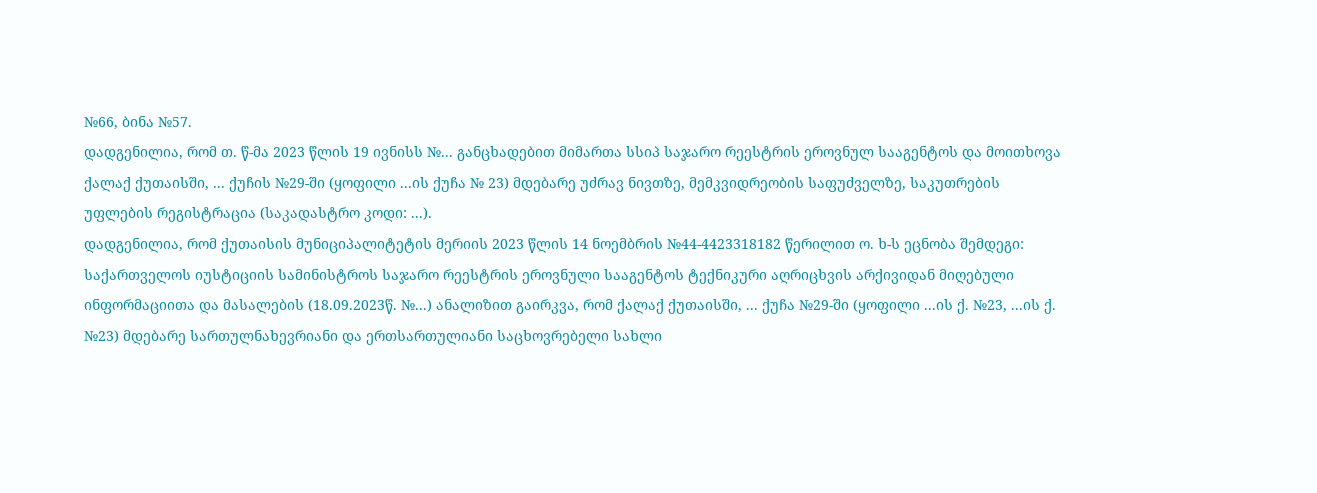№66, ბინა №57.
დადგენილია, რომ თ. წ-მა 2023 წლის 19 ივნისს №... განცხადებით მიმართა სსიპ საჯარო რეესტრის ეროვნულ სააგენტოს და მოითხოვა ქალაქ ქუთაისში, ... ქუჩის №29-ში (ყოფილი ...ის ქუჩა № 23) მდებარე უძრავ ნივთზე, მემკვიდრეობის საფუძველზე, საკუთრების უფლების რეგისტრაცია (საკადასტრო კოდი: ...).
დადგენილია, რომ ქუთაისის მუნიციპალიტეტის მერიის 2023 წლის 14 ნოემბრის №44-4423318182 წერილით ო. ხ-ს ეცნობა შემდეგი: საქართველოს იუსტიციის სამინისტროს საჯარო რეესტრის ეროვნული სააგენტოს ტექნიკური აღრიცხვის არქივიდან მიღებული ინფორმაციითა და მასალების (18.09.2023წ. №...) ანალიზით გაირკვა, რომ ქალაქ ქუთაისში, ... ქუჩა №29-ში (ყოფილი ...ის ქ. №23, ...ის ქ. №23) მდებარე სართულნახევრიანი და ერთსართულიანი საცხოვრებელი სახლი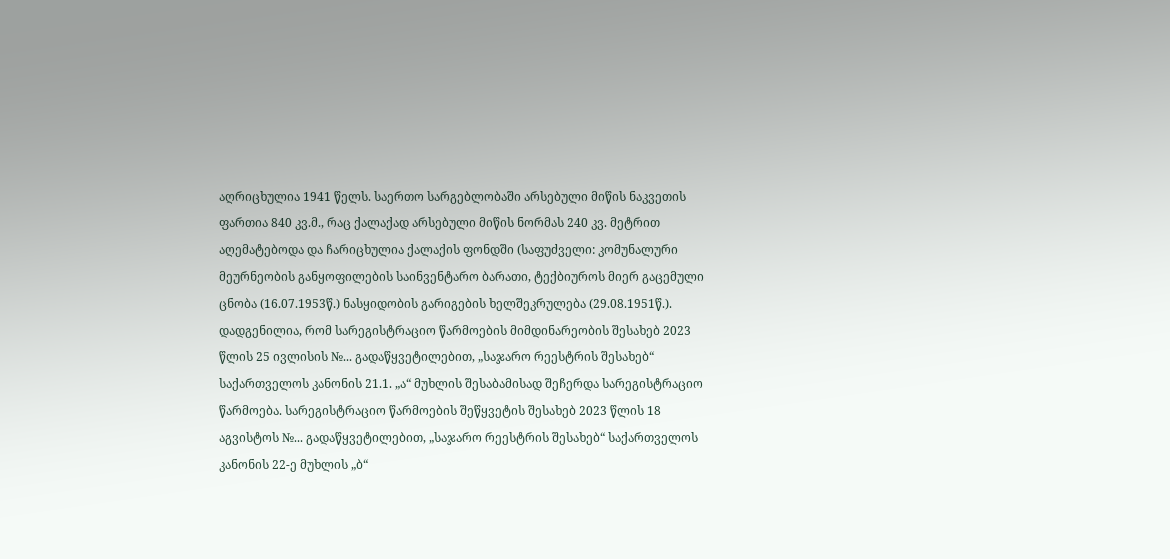აღრიცხულია 1941 წელს. საერთო სარგებლობაში არსებული მიწის ნაკვეთის ფართია 840 კვ.მ., რაც ქალაქად არსებული მიწის ნორმას 240 კვ. მეტრით აღემატებოდა და ჩარიცხულია ქალაქის ფონდში (საფუძველი: კომუნალური მეურნეობის განყოფილების საინვენტარო ბარათი, ტექბიუროს მიერ გაცემული ცნობა (16.07.1953წ.) ნასყიდობის გარიგების ხელშეკრულება (29.08.1951წ.).
დადგენილია, რომ სარეგისტრაციო წარმოების მიმდინარეობის შესახებ 2023 წლის 25 ივლისის №... გადაწყვეტილებით, „საჯარო რეესტრის შესახებ“ საქართველოს კანონის 21.1. „ა“ მუხლის შესაბამისად შეჩერდა სარეგისტრაციო წარმოება. სარეგისტრაციო წარმოების შეწყვეტის შესახებ 2023 წლის 18 აგვისტოს №... გადაწყვეტილებით, „საჯარო რეესტრის შესახებ“ საქართველოს კანონის 22-ე მუხლის „ბ“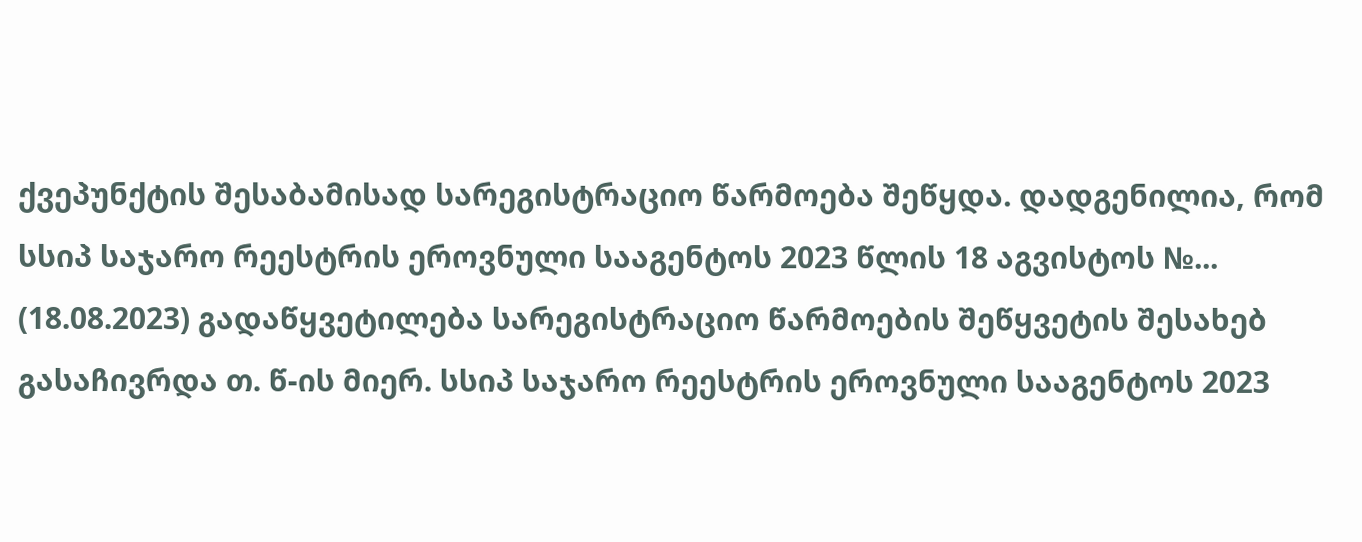ქვეპუნქტის შესაბამისად სარეგისტრაციო წარმოება შეწყდა. დადგენილია, რომ სსიპ საჯარო რეესტრის ეროვნული სააგენტოს 2023 წლის 18 აგვისტოს №... (18.08.2023) გადაწყვეტილება სარეგისტრაციო წარმოების შეწყვეტის შესახებ გასაჩივრდა თ. წ-ის მიერ. სსიპ საჯარო რეესტრის ეროვნული სააგენტოს 2023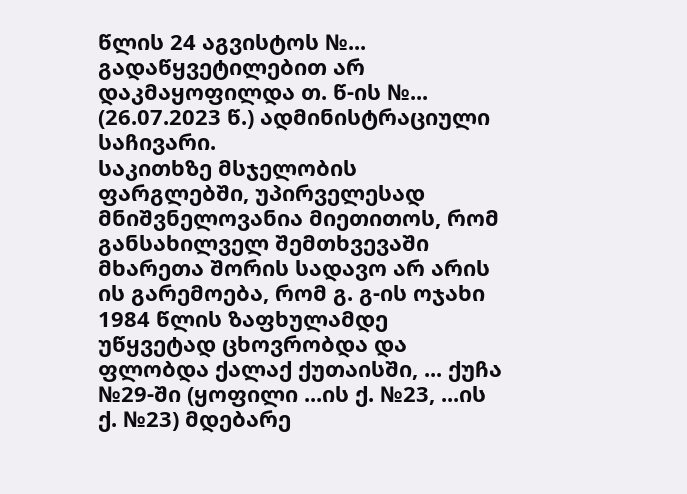წლის 24 აგვისტოს №... გადაწყვეტილებით არ დაკმაყოფილდა თ. წ-ის №... (26.07.2023 წ.) ადმინისტრაციული საჩივარი.
საკითხზე მსჯელობის ფარგლებში, უპირველესად მნიშვნელოვანია მიეთითოს, რომ განსახილველ შემთხვევაში მხარეთა შორის სადავო არ არის ის გარემოება, რომ გ. გ-ის ოჯახი 1984 წლის ზაფხულამდე უწყვეტად ცხოვრობდა და ფლობდა ქალაქ ქუთაისში, ... ქუჩა №29-ში (ყოფილი ...ის ქ. №23, ...ის ქ. №23) მდებარე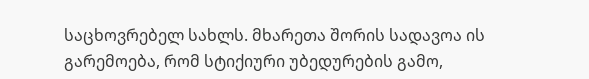საცხოვრებელ სახლს. მხარეთა შორის სადავოა ის გარემოება, რომ სტიქიური უბედურების გამო,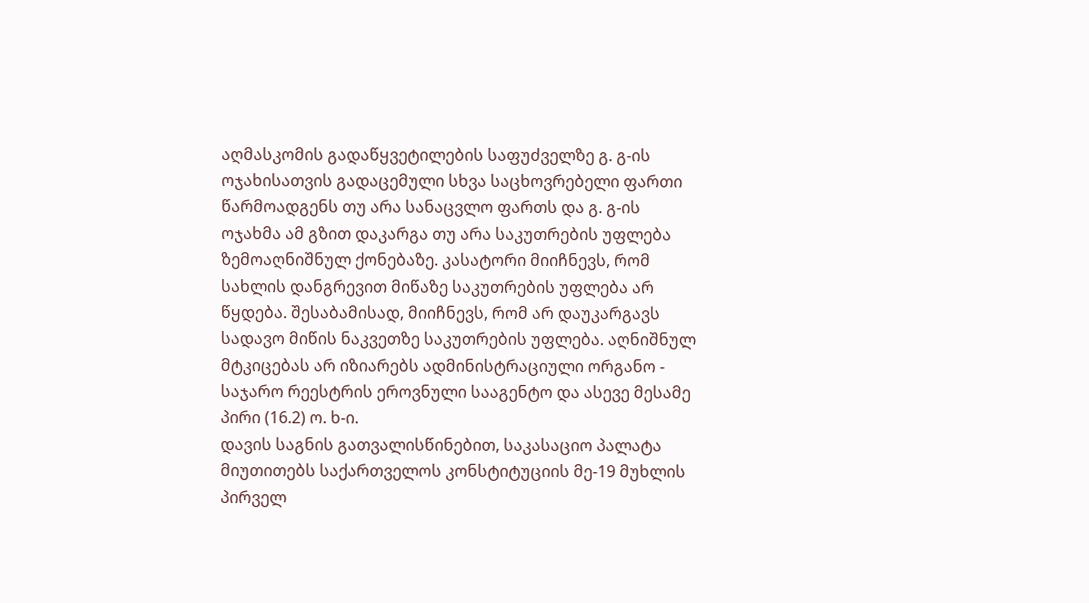აღმასკომის გადაწყვეტილების საფუძველზე გ. გ-ის ოჯახისათვის გადაცემული სხვა საცხოვრებელი ფართი წარმოადგენს თუ არა სანაცვლო ფართს და გ. გ-ის ოჯახმა ამ გზით დაკარგა თუ არა საკუთრების უფლება ზემოაღნიშნულ ქონებაზე. კასატორი მიიჩნევს, რომ სახლის დანგრევით მიწაზე საკუთრების უფლება არ წყდება. შესაბამისად, მიიჩნევს, რომ არ დაუკარგავს სადავო მიწის ნაკვეთზე საკუთრების უფლება. აღნიშნულ მტკიცებას არ იზიარებს ადმინისტრაციული ორგანო - საჯარო რეესტრის ეროვნული სააგენტო და ასევე მესამე პირი (16.2) ო. ხ-ი.
დავის საგნის გათვალისწინებით, საკასაციო პალატა მიუთითებს საქართველოს კონსტიტუციის მე-19 მუხლის პირველ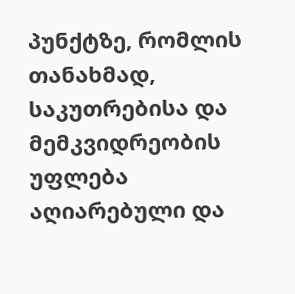პუნქტზე, რომლის თანახმად, საკუთრებისა და მემკვიდრეობის უფლება აღიარებული და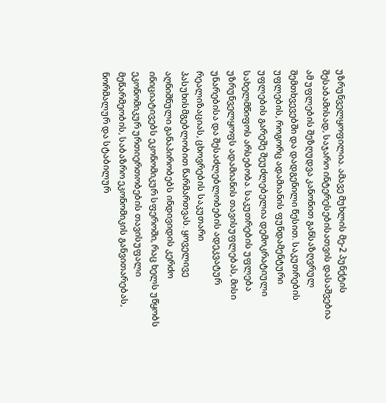უზრუნველყოფილია. ამავე მუხლის მე-2 პუნქტის შესაბამისად, საჯარო ინტერესებისათვის დასაშვებია ამ უფლების შეზღუდვა კანონით განსაზღვრულ შემთხვევებში და დადგენილი წესით. საკუთრების უფლების, როგორც ადამიანის ფუნდამენტური უფლების გარეშე შეუძლებელია დემოკრატიული სახელმწიფოს არსებობა. საკუთრების უფლება უზრუნველყოფს ადამიანის თავისუფლებას, მისი უნარებისა და შესაძლებლობების ადეკვატურ რეალიზაციას, ცხოვრების საკუთარი პასუხისმგებლობით წარმართვას. ყოველივე აღნიშნული განაპირობებს ინდივიდის კერძო ინიციატივებს ეკონომიკურ სფეროში, რაც ხელს უწყობს ეკონომიკურ ურთიერთობების თავისუფალი მეწარმეობის, საბაზრო ეკონომიკის განვითარებას, ნორმალურ და სტაბილურ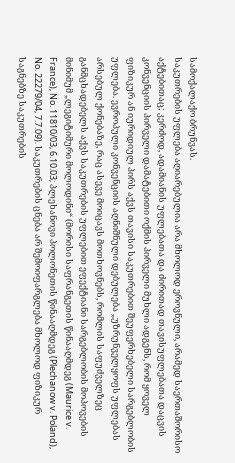სამოქალაქო ბრუნვას.
საკუთრების უფლება აღიარებულია არა მხოლოდ ეროვნული, არამედ საერთაშორისო აქტებითაც; კერძოდ, ადამიანის უფლებათა და ძირითად თავისუფლებათა დაცვის კონვენციის პირველი დამატებითი ოქმის პირველი მუხლი ადგენს, რომ ყოველ ფიზიკურ ან იურიდიულ პირს აქვს თავისი საკუთრებით შეუფერხებელი სარგებლობის უფლება. ევროპული კონვენციის აღნიშნული დებულება „უზრუნველყოფს უფლებას არსებულ ქონებაზე, რაც ასევე მოიცავს მოთხოვნებს, რომლის საფუძველზეც განმცხადებელს აქვს საკუთრების უფლებით ეფექტიანი სარგებლობის მოპოვების მინიმუმ „ლეგიტიმური მოლოდინი“ (მორისი საფრანგეთის წინააღმდეგ (Maurice v. France), No. 11810/03, 6.10.03; პლეხანოვი პოლონეთის წინააღმდეგ (Plechanow v. Poland), No. 22279/04, 7.7.09). საკუთრების ცნება არ შემოიფარგლება მხოლოდ ფიზიკურ საგნებზე საკუთრების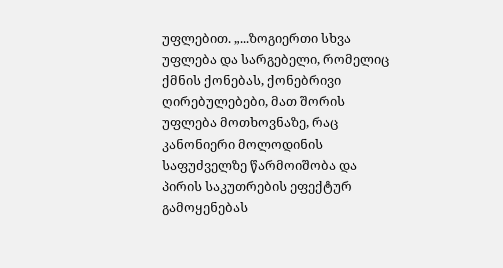უფლებით. „...ზოგიერთი სხვა უფლება და სარგებელი, რომელიც ქმნის ქონებას, ქონებრივი ღირებულებები, მათ შორის უფლება მოთხოვნაზე, რაც კანონიერი მოლოდინის საფუძველზე წარმოიშობა და პირის საკუთრების ეფექტურ გამოყენებას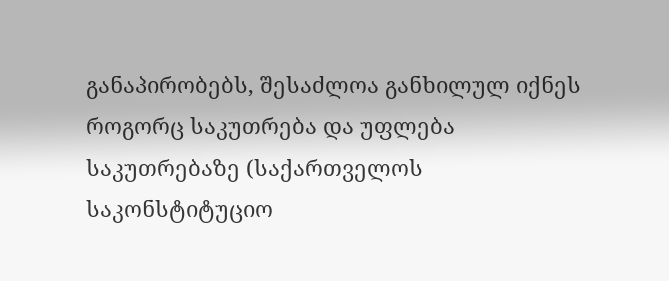განაპირობებს, შესაძლოა განხილულ იქნეს როგორც საკუთრება და უფლება საკუთრებაზე (საქართველოს საკონსტიტუციო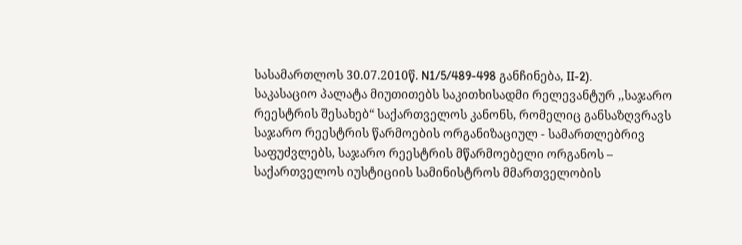სასამართლოს 30.07.2010წ. N1/5/489-498 განჩინება, II-2).
საკასაციო პალატა მიუთითებს საკითხისადმი რელევანტურ ,,საჯარო რეესტრის შესახებ“ საქართველოს კანონს, რომელიც განსაზღვრავს საჯარო რეესტრის წარმოების ორგანიზაციულ - სამართლებრივ საფუძვლებს, საჯარო რეესტრის მწარმოებელი ორგანოს – საქართველოს იუსტიციის სამინისტროს მმართველობის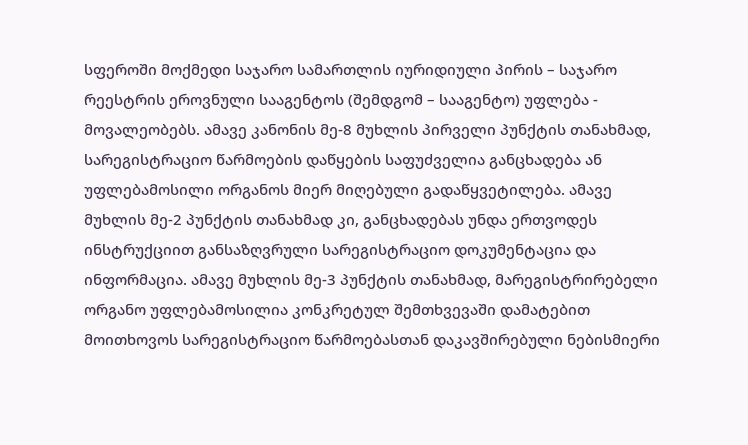სფეროში მოქმედი საჯარო სამართლის იურიდიული პირის – საჯარო რეესტრის ეროვნული სააგენტოს (შემდგომ – სააგენტო) უფლება - მოვალეობებს. ამავე კანონის მე-8 მუხლის პირველი პუნქტის თანახმად, სარეგისტრაციო წარმოების დაწყების საფუძველია განცხადება ან უფლებამოსილი ორგანოს მიერ მიღებული გადაწყვეტილება. ამავე მუხლის მე-2 პუნქტის თანახმად კი, განცხადებას უნდა ერთვოდეს ინსტრუქციით განსაზღვრული სარეგისტრაციო დოკუმენტაცია და ინფორმაცია. ამავე მუხლის მე-3 პუნქტის თანახმად, მარეგისტრირებელი ორგანო უფლებამოსილია კონკრეტულ შემთხვევაში დამატებით მოითხოვოს სარეგისტრაციო წარმოებასთან დაკავშირებული ნებისმიერი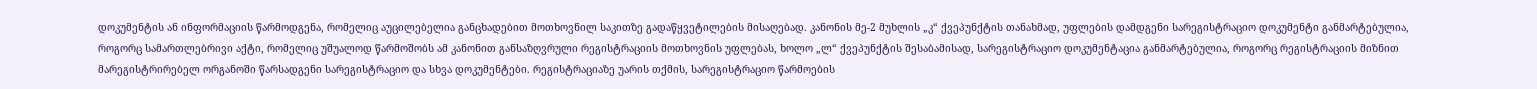დოკუმენტის ან ინფორმაციის წარმოდგენა, რომელიც აუცილებელია განცხადებით მოთხოვნილ საკითზე გადაწყვეტილების მისაღებად. კანონის მე-2 მუხლის „კ“ ქვეპუნქტის თანახმად, უფლების დამდგენი სარეგისტრაციო დოკუმენტი განმარტებულია, როგორც სამართლებრივი აქტი, რომელიც უშუალოდ წარმოშობს ამ კანონით განსაზღვრული რეგისტრაციის მოთხოვნის უფლებას, ხოლო „ლ“ ქვეპუნქტის შესაბამისად, სარეგისტრაციო დოკუმენტაცია განმარტებულია, როგორც რეგისტრაციის მიზნით მარეგისტრირებელ ორგანოში წარსადგენი სარეგისტრაციო და სხვა დოკუმენტები. რეგისტრაციაზე უარის თქმის, სარეგისტრაციო წარმოების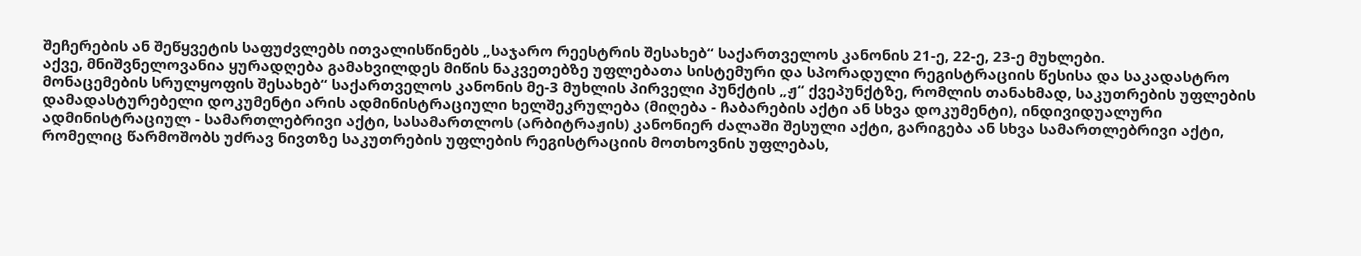შეჩერების ან შეწყვეტის საფუძვლებს ითვალისწინებს „საჯარო რეესტრის შესახებ“ საქართველოს კანონის 21-ე, 22-ე, 23-ე მუხლები.
აქვე, მნიშვნელოვანია ყურადღება გამახვილდეს მიწის ნაკვეთებზე უფლებათა სისტემური და სპორადული რეგისტრაციის წესისა და საკადასტრო მონაცემების სრულყოფის შესახებ“ საქართველოს კანონის მე-3 მუხლის პირველი პუნქტის „ჟ“ ქვეპუნქტზე, რომლის თანახმად, საკუთრების უფლების დამადასტურებელი დოკუმენტი არის ადმინისტრაციული ხელშეკრულება (მიღება - ჩაბარების აქტი ან სხვა დოკუმენტი), ინდივიდუალური ადმინისტრაციულ - სამართლებრივი აქტი, სასამართლოს (არბიტრაჟის) კანონიერ ძალაში შესული აქტი, გარიგება ან სხვა სამართლებრივი აქტი, რომელიც წარმოშობს უძრავ ნივთზე საკუთრების უფლების რეგისტრაციის მოთხოვნის უფლებას,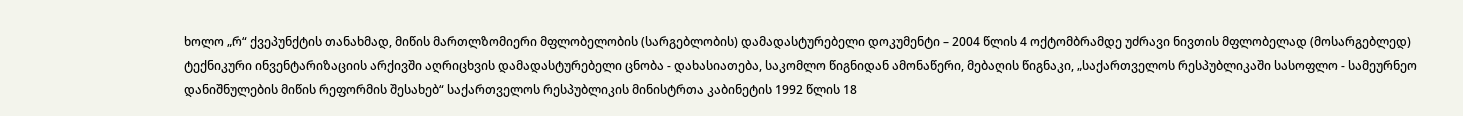ხოლო „რ“ ქვეპუნქტის თანახმად, მიწის მართლზომიერი მფლობელობის (სარგებლობის) დამადასტურებელი დოკუმენტი – 2004 წლის 4 ოქტომბრამდე უძრავი ნივთის მფლობელად (მოსარგებლედ) ტექნიკური ინვენტარიზაციის არქივში აღრიცხვის დამადასტურებელი ცნობა - დახასიათება, საკომლო წიგნიდან ამონაწერი, მებაღის წიგნაკი, „საქართველოს რესპუბლიკაში სასოფლო - სამეურნეო დანიშნულების მიწის რეფორმის შესახებ“ საქართველოს რესპუბლიკის მინისტრთა კაბინეტის 1992 წლის 18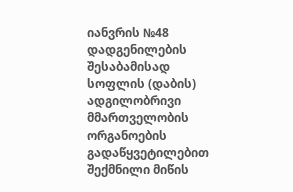იანვრის №48 დადგენილების შესაბამისად სოფლის (დაბის) ადგილობრივი მმართველობის ორგანოების გადაწყვეტილებით შექმნილი მიწის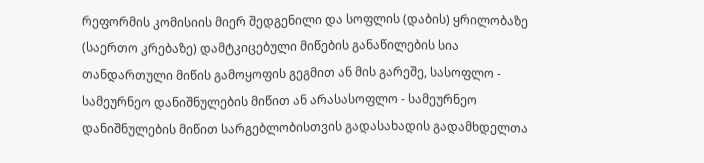რეფორმის კომისიის მიერ შედგენილი და სოფლის (დაბის) ყრილობაზე (საერთო კრებაზე) დამტკიცებული მიწების განაწილების სია თანდართული მიწის გამოყოფის გეგმით ან მის გარეშე, სასოფლო - სამეურნეო დანიშნულების მიწით ან არასასოფლო - სამეურნეო დანიშნულების მიწით სარგებლობისთვის გადასახადის გადამხდელთა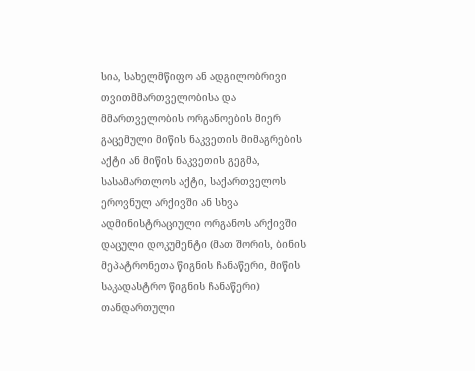სია, სახელმწიფო ან ადგილობრივი თვითმმართველობისა და მმართველობის ორგანოების მიერ გაცემული მიწის ნაკვეთის მიმაგრების აქტი ან მიწის ნაკვეთის გეგმა, სასამართლოს აქტი, საქართველოს ეროვნულ არქივში ან სხვა ადმინისტრაციული ორგანოს არქივში დაცული დოკუმენტი (მათ შორის, ბინის მეპატრონეთა წიგნის ჩანაწერი, მიწის საკადასტრო წიგნის ჩანაწერი) თანდართული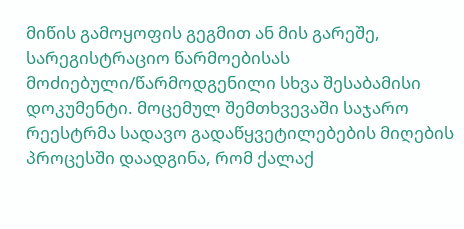მიწის გამოყოფის გეგმით ან მის გარეშე, სარეგისტრაციო წარმოებისას მოძიებული/წარმოდგენილი სხვა შესაბამისი დოკუმენტი. მოცემულ შემთხვევაში საჯარო რეესტრმა სადავო გადაწყვეტილებების მიღების პროცესში დაადგინა, რომ ქალაქ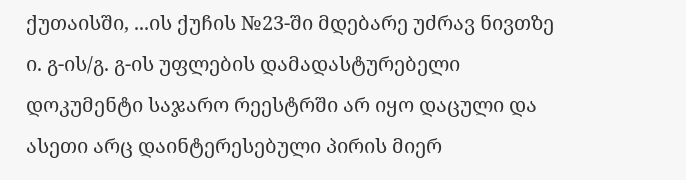ქუთაისში, ...ის ქუჩის №23-ში მდებარე უძრავ ნივთზე ი. გ-ის/გ. გ-ის უფლების დამადასტურებელი დოკუმენტი საჯარო რეესტრში არ იყო დაცული და ასეთი არც დაინტერესებული პირის მიერ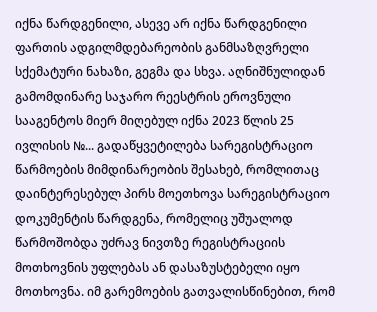იქნა წარდგენილი, ასევე არ იქნა წარდგენილი ფართის ადგილმდებარეობის განმსაზღვრელი სქემატური ნახაზი, გეგმა და სხვა. აღნიშნულიდან გამომდინარე საჯარო რეესტრის ეროვნული სააგენტოს მიერ მიღებულ იქნა 2023 წლის 25 ივლისის №... გადაწყვეტილება სარეგისტრაციო წარმოების მიმდინარეობის შესახებ, რომლითაც დაინტერესებულ პირს მოეთხოვა სარეგისტრაციო დოკუმენტის წარდგენა, რომელიც უშუალოდ წარმოშობდა უძრავ ნივთზე რეგისტრაციის მოთხოვნის უფლებას ან დასაზუსტებელი იყო მოთხოვნა. იმ გარემოების გათვალისწინებით, რომ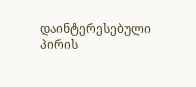დაინტერესებული პირის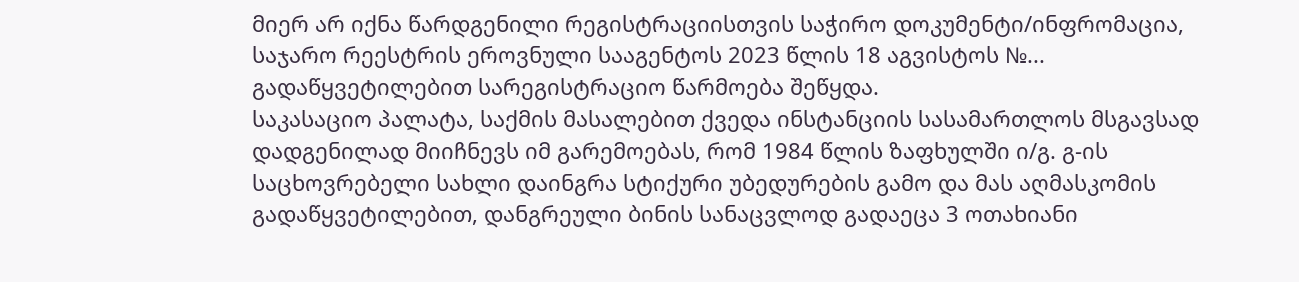მიერ არ იქნა წარდგენილი რეგისტრაციისთვის საჭირო დოკუმენტი/ინფრომაცია, საჯარო რეესტრის ეროვნული სააგენტოს 2023 წლის 18 აგვისტოს №... გადაწყვეტილებით სარეგისტრაციო წარმოება შეწყდა.
საკასაციო პალატა, საქმის მასალებით ქვედა ინსტანციის სასამართლოს მსგავსად დადგენილად მიიჩნევს იმ გარემოებას, რომ 1984 წლის ზაფხულში ი/გ. გ-ის საცხოვრებელი სახლი დაინგრა სტიქური უბედურების გამო და მას აღმასკომის გადაწყვეტილებით, დანგრეული ბინის სანაცვლოდ გადაეცა 3 ოთახიანი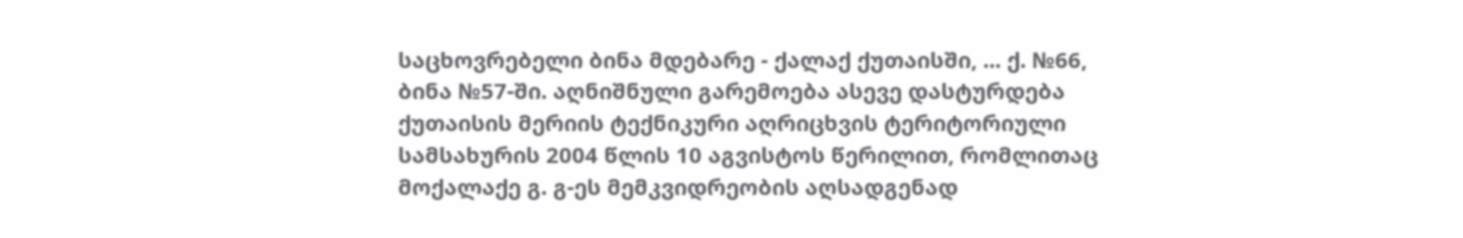საცხოვრებელი ბინა მდებარე - ქალაქ ქუთაისში, ... ქ. №66, ბინა №57-ში. აღნიშნული გარემოება ასევე დასტურდება ქუთაისის მერიის ტექნიკური აღრიცხვის ტერიტორიული სამსახურის 2004 წლის 10 აგვისტოს წერილით, რომლითაც მოქალაქე გ. გ-ეს მემკვიდრეობის აღსადგენად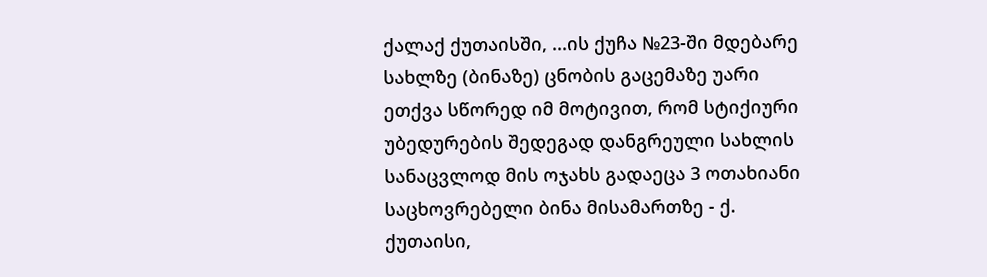ქალაქ ქუთაისში, ...ის ქუჩა №23-ში მდებარე სახლზე (ბინაზე) ცნობის გაცემაზე უარი ეთქვა სწორედ იმ მოტივით, რომ სტიქიური უბედურების შედეგად დანგრეული სახლის სანაცვლოდ მის ოჯახს გადაეცა 3 ოთახიანი საცხოვრებელი ბინა მისამართზე - ქ. ქუთაისი,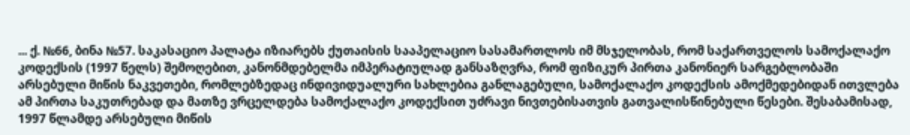... ქ. №66, ბინა №57. საკასაციო პალატა იზიარებს ქუთაისის სააპელაციო სასამართლოს იმ მსჯელობას, რომ საქართველოს სამოქალაქო კოდექსის (1997 წელს) შემოღებით, კანონმდებელმა იმპერატიულად განსაზღვრა, რომ ფიზიკურ პირთა კანონიერ სარგებლობაში არსებული მიწის ნაკვეთები, რომლებზედაც ინდივიდუალური სახლებია განლაგებული, სამოქალაქო კოდექსის ამოქმედებიდან ითვლება ამ პირთა საკუთრებად და მათზე ვრცელდება სამოქალაქო კოდექსით უძრავი ნივთებისათვის გათვალისწინებული წესები. შესაბამისად, 1997 წლამდე არსებული მიწის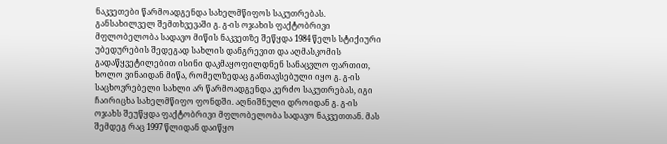ნაკვეთები წარმოადგენდა სახელმწიფოს საკუთრებას. განსახილველ შემთხვევაში გ. გ-ის ოჯახის ფაქტობრივი მფლობელობა სადავო მიწის ნაკვეთზე შეწყდა 1984 წელს სტიქიური უბედურების შედეგად სახლის დანგრევით და აღმასკომის გადაწყვეტილებით ისინი დაკმაყოფილდნენ სანაცვლო ფართით, ხოლო ვინაიდან მიწა, რომელზედაც განთავსებული იყო გ. გ-ის საცხოვრებელი სახლი არ წარმოადგენდა კერძო საკუთრებას, იგი ჩაირიცხა სახელმწიფო ფონდში. აღნიშნული დროიდან გ. გ-ის ოჯახს შეუწყდა ფაქტობრივი მფლობელობა სადავო ნაკვეთთან. მას შემდეგ რაც 1997 წლიდან დაიწყო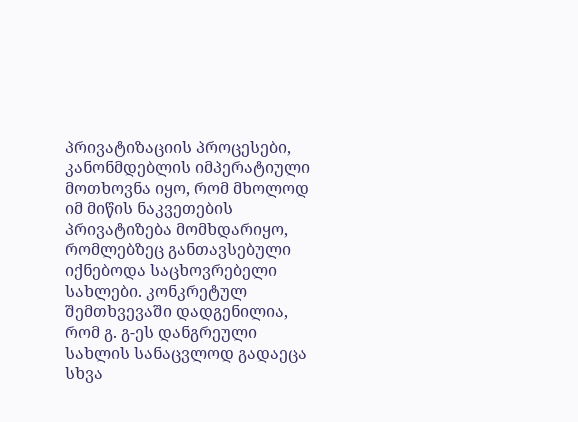პრივატიზაციის პროცესები, კანონმდებლის იმპერატიული მოთხოვნა იყო, რომ მხოლოდ იმ მიწის ნაკვეთების პრივატიზება მომხდარიყო, რომლებზეც განთავსებული იქნებოდა საცხოვრებელი სახლები. კონკრეტულ შემთხვევაში დადგენილია, რომ გ. გ-ეს დანგრეული სახლის სანაცვლოდ გადაეცა სხვა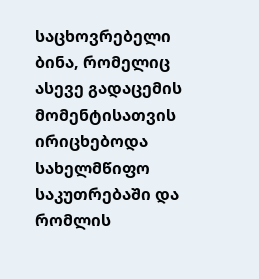საცხოვრებელი ბინა, რომელიც ასევე გადაცემის მომენტისათვის ირიცხებოდა სახელმწიფო საკუთრებაში და რომლის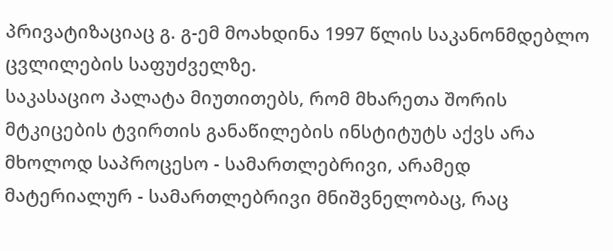პრივატიზაციაც გ. გ-ემ მოახდინა 1997 წლის საკანონმდებლო ცვლილების საფუძველზე.
საკასაციო პალატა მიუთითებს, რომ მხარეთა შორის მტკიცების ტვირთის განაწილების ინსტიტუტს აქვს არა მხოლოდ საპროცესო - სამართლებრივი, არამედ მატერიალურ - სამართლებრივი მნიშვნელობაც, რაც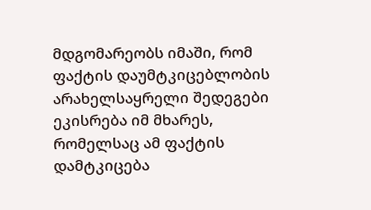მდგომარეობს იმაში, რომ ფაქტის დაუმტკიცებლობის არახელსაყრელი შედეგები ეკისრება იმ მხარეს, რომელსაც ამ ფაქტის დამტკიცება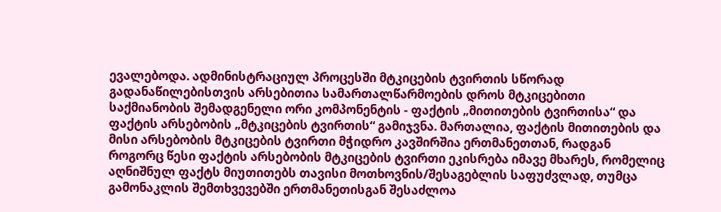ევალებოდა. ადმინისტრაციულ პროცესში მტკიცების ტვირთის სწორად გადანაწილებისთვის არსებითია სამართალწარმოების დროს მტკიცებითი საქმიანობის შემადგენელი ორი კომპონენტის - ფაქტის „მითითების ტვირთისა“ და ფაქტის არსებობის „მტკიცების ტვირთის“ გამიჯვნა. მართალია, ფაქტის მითითების და მისი არსებობის მტკიცების ტვირთი მჭიდრო კავშირშია ერთმანეთთან, რადგან როგორც წესი ფაქტის არსებობის მტკიცების ტვირთი ეკისრება იმავე მხარეს, რომელიც აღნიშნულ ფაქტს მიუთითებს თავისი მოთხოვნის/შესაგებლის საფუძვლად, თუმცა გამონაკლის შემთხვევებში ერთმანეთისგან შესაძლოა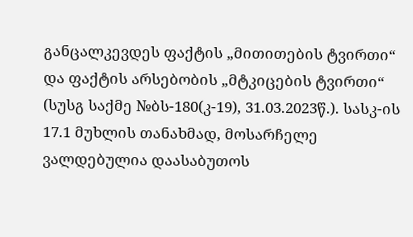განცალკევდეს ფაქტის „მითითების ტვირთი“ და ფაქტის არსებობის „მტკიცების ტვირთი“ (სუსგ საქმე №ბს-180(კ-19), 31.03.2023წ.). სასკ-ის 17.1 მუხლის თანახმად, მოსარჩელე ვალდებულია დაასაბუთოს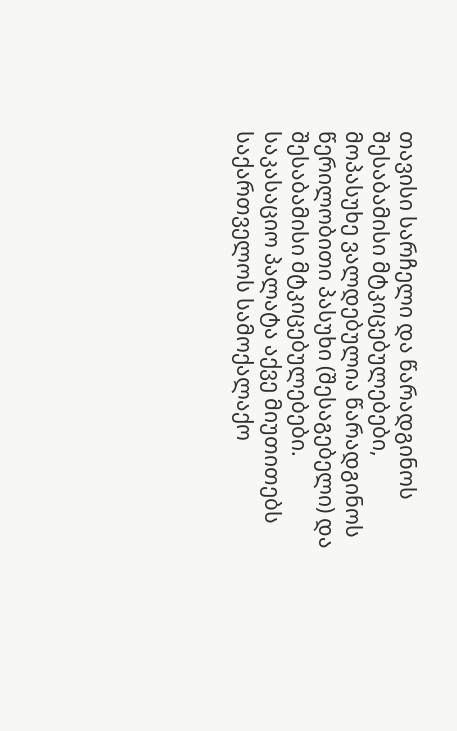თავისი სარჩელი და წარადგინოს შესაბამისი მტკიცებულებები, მოპასუხე ვალდებულია წარადგინოს წერილობითი პასუხი (შესაგებელი) და შესაბამისი მტკიცებულებები.
საკასაციო პალატა აქვე მიუთითებს საქართველოს სამოქალაქო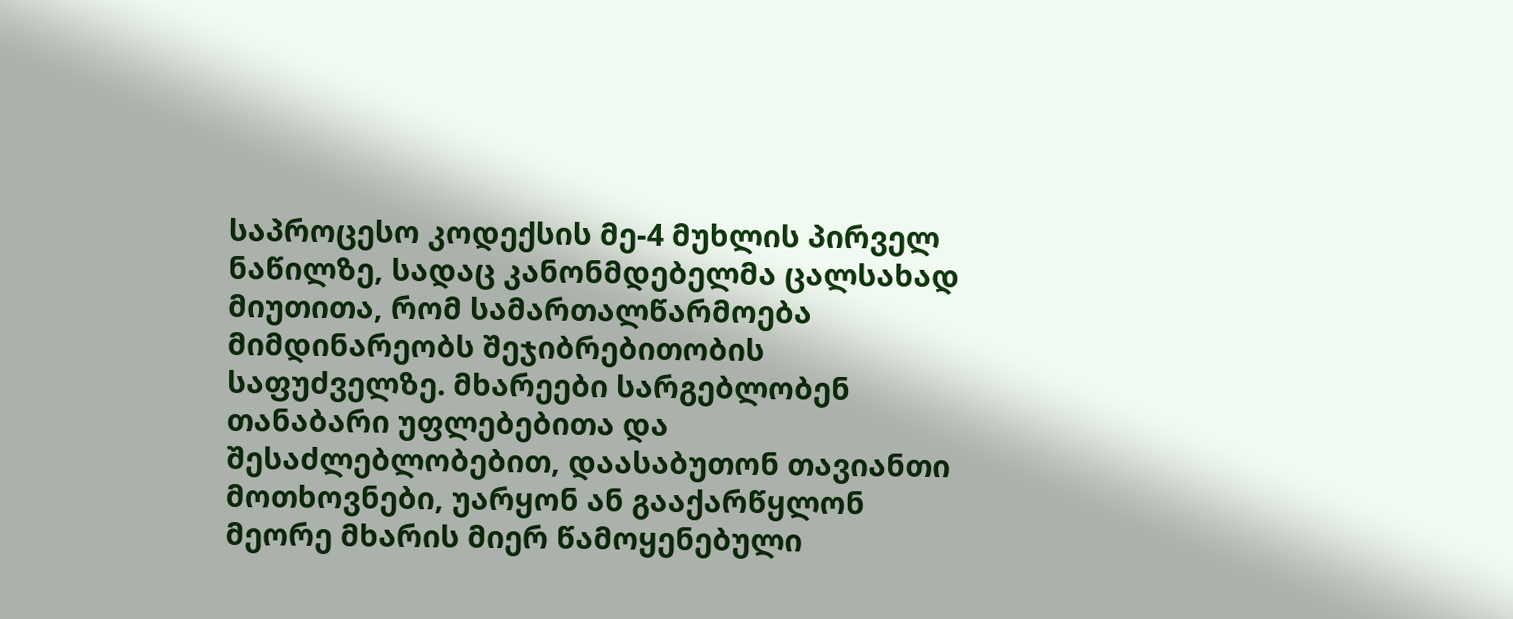საპროცესო კოდექსის მე-4 მუხლის პირველ ნაწილზე, სადაც კანონმდებელმა ცალსახად მიუთითა, რომ სამართალწარმოება მიმდინარეობს შეჯიბრებითობის საფუძველზე. მხარეები სარგებლობენ თანაბარი უფლებებითა და შესაძლებლობებით, დაასაბუთონ თავიანთი მოთხოვნები, უარყონ ან გააქარწყლონ მეორე მხარის მიერ წამოყენებული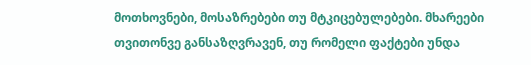მოთხოვნები, მოსაზრებები თუ მტკიცებულებები. მხარეები თვითონვე განსაზღვრავენ, თუ რომელი ფაქტები უნდა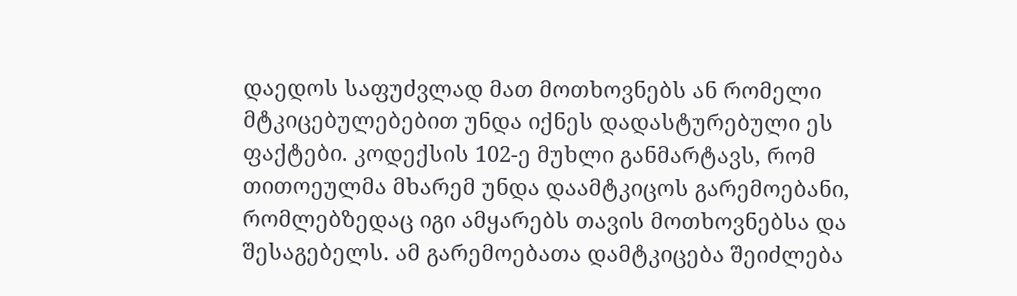დაედოს საფუძვლად მათ მოთხოვნებს ან რომელი მტკიცებულებებით უნდა იქნეს დადასტურებული ეს ფაქტები. კოდექსის 102-ე მუხლი განმარტავს, რომ თითოეულმა მხარემ უნდა დაამტკიცოს გარემოებანი, რომლებზედაც იგი ამყარებს თავის მოთხოვნებსა და შესაგებელს. ამ გარემოებათა დამტკიცება შეიძლება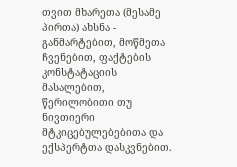თვით მხარეთა (მესამე პირთა) ახსნა - განმარტებით, მოწმეთა ჩვენებით, ფაქტების კონსტატაციის მასალებით, წერილობითი თუ ნივთიერი მტკიცებულებებითა და ექსპერტთა დასკვნებით.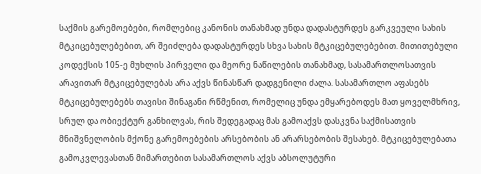საქმის გარემოებები, რომლებიც კანონის თანახმად უნდა დადასტურდეს გარკვეული სახის მტკიცებულებებით, არ შეიძლება დადასტურდეს სხვა სახის მტკიცებულებებით. მითითებული კოდექსის 105-ე მუხლის პირველი და მეორე ნაწილების თანახმად, სასამართლოსათვის არავითარ მტკიცებულებას არა აქვს წინასწარ დადგენილი ძალა. სასამართლო აფასებს მტკიცებულებებს თავისი შინაგანი რწმენით, რომელიც უნდა ემყარებოდეს მათ ყოველმხრივ, სრულ და ობიექტურ განხილვას, რის შედეგადაც მას გამოაქვს დასკვნა საქმისათვის მნიშვნელობის მქონე გარემოებების არსებობის ან არარსებობის შესახებ. მტკიცებულებათა გამოკვლევასთან მიმართებით სასამართლოს აქვს აბსოლუტური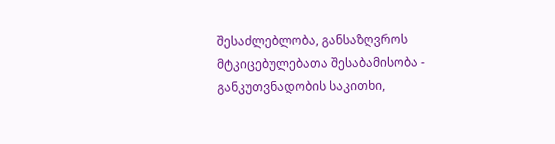შესაძლებლობა, განსაზღვროს მტკიცებულებათა შესაბამისობა - განკუთვნადობის საკითხი,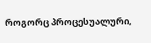როგორც პროცესუალური,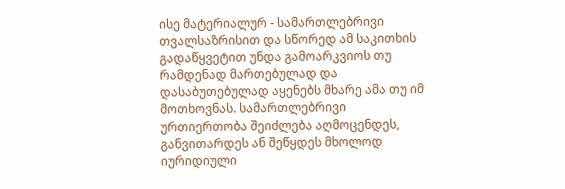ისე მატერიალურ - სამართლებრივი თვალსაზრისით და სწორედ ამ საკითხის გადაწყვეტით უნდა გამოარკვიოს თუ რამდენად მართებულად და დასაბუთებულად აყენებს მხარე ამა თუ იმ მოთხოვნას. სამართლებრივი ურთიერთობა შეიძლება აღმოცენდეს, განვითარდეს ან შეწყდეს მხოლოდ იურიდიული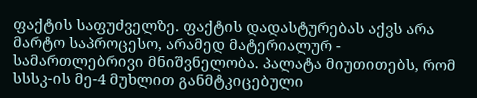ფაქტის საფუძველზე. ფაქტის დადასტურებას აქვს არა მარტო საპროცესო, არამედ მატერიალურ - სამართლებრივი მნიშვნელობა. პალატა მიუთითებს, რომ სსსკ-ის მე-4 მუხლით განმტკიცებული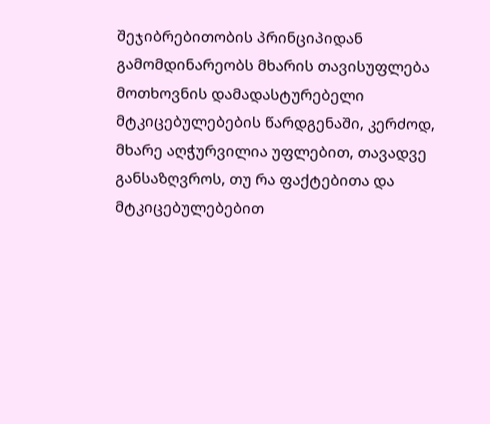შეჯიბრებითობის პრინციპიდან გამომდინარეობს მხარის თავისუფლება მოთხოვნის დამადასტურებელი მტკიცებულებების წარდგენაში, კერძოდ, მხარე აღჭურვილია უფლებით, თავადვე განსაზღვროს, თუ რა ფაქტებითა და მტკიცებულებებით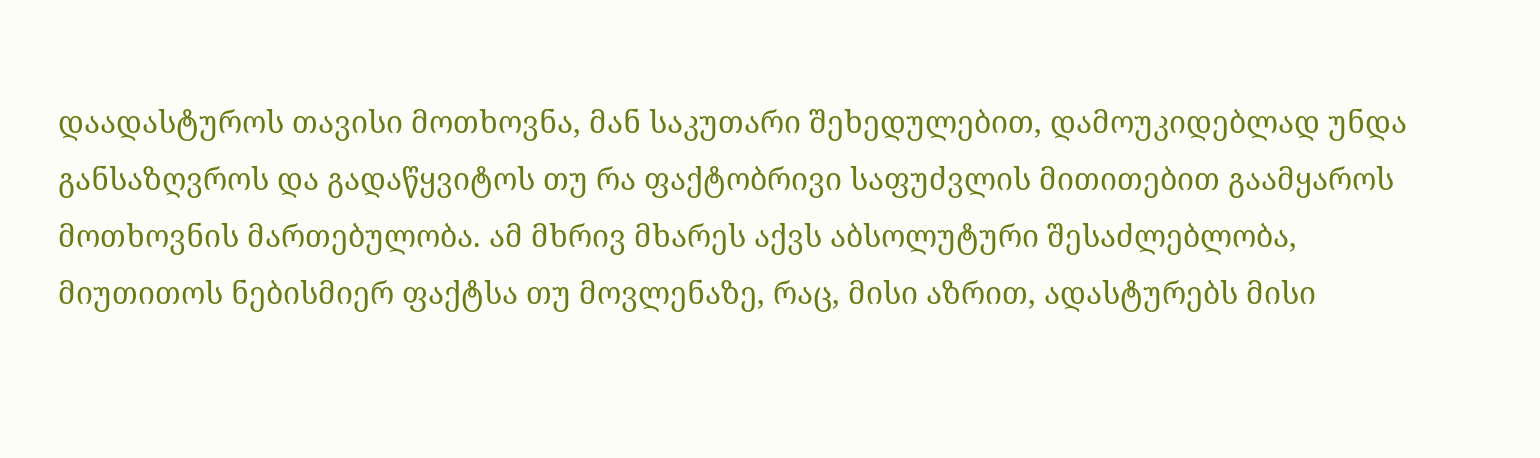დაადასტუროს თავისი მოთხოვნა, მან საკუთარი შეხედულებით, დამოუკიდებლად უნდა განსაზღვროს და გადაწყვიტოს თუ რა ფაქტობრივი საფუძვლის მითითებით გაამყაროს მოთხოვნის მართებულობა. ამ მხრივ მხარეს აქვს აბსოლუტური შესაძლებლობა, მიუთითოს ნებისმიერ ფაქტსა თუ მოვლენაზე, რაც, მისი აზრით, ადასტურებს მისი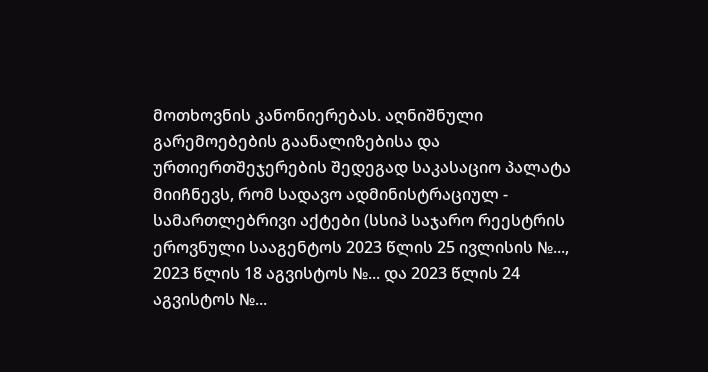მოთხოვნის კანონიერებას. აღნიშნული გარემოებების გაანალიზებისა და ურთიერთშეჯერების შედეგად საკასაციო პალატა მიიჩნევს, რომ სადავო ადმინისტრაციულ - სამართლებრივი აქტები (სსიპ საჯარო რეესტრის ეროვნული სააგენტოს 2023 წლის 25 ივლისის №..., 2023 წლის 18 აგვისტოს №... და 2023 წლის 24 აგვისტოს №...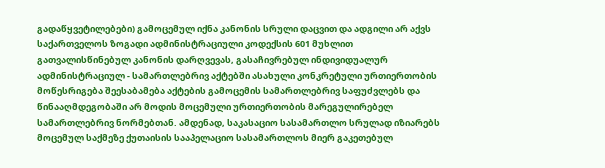გადაწყვეტილებები) გამოცემულ იქნა კანონის სრული დაცვით და ადგილი არ აქვს საქართველოს ზოგადი ადმინისტრაციული კოდექსის 601 მუხლით გათვალისწინებულ კანონის დარღვევას, გასაჩივრებულ ინდივიდუალურ ადმინისტრაციულ - სამართლებრივ აქტებში ასახული კონკრეტული ურთიერთობის მოწესრიგება შეესაბამება აქტების გამოცემის სამართლებრივ საფუძვლებს და წინააღმდეგობაში არ მოდის მოცემული ურთიერთობის მარეგულირებელ სამართლებრივ ნორმებთან. ამდენად, საკასაციო სასამართლო სრულად იზიარებს მოცემულ საქმეზე ქუთაისის სააპელაციო სასამართლოს მიერ გაკეთებულ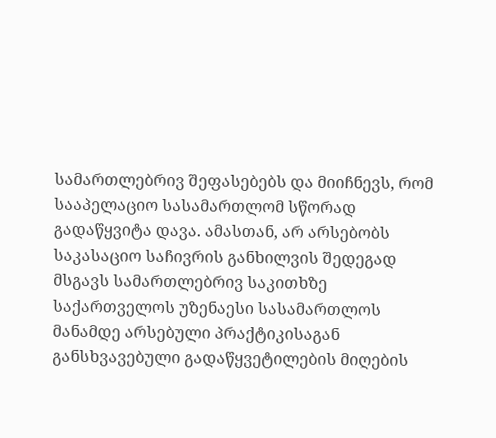სამართლებრივ შეფასებებს და მიიჩნევს, რომ სააპელაციო სასამართლომ სწორად გადაწყვიტა დავა. ამასთან, არ არსებობს საკასაციო საჩივრის განხილვის შედეგად მსგავს სამართლებრივ საკითხზე საქართველოს უზენაესი სასამართლოს მანამდე არსებული პრაქტიკისაგან განსხვავებული გადაწყვეტილების მიღების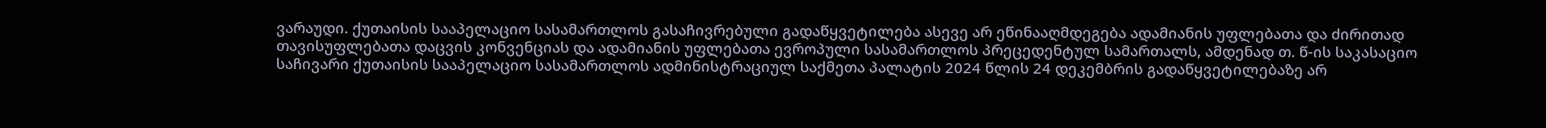ვარაუდი. ქუთაისის სააპელაციო სასამართლოს გასაჩივრებული გადაწყვეტილება ასევე არ ეწინააღმდეგება ადამიანის უფლებათა და ძირითად თავისუფლებათა დაცვის კონვენციას და ადამიანის უფლებათა ევროპული სასამართლოს პრეცედენტულ სამართალს, ამდენად თ. წ-ის საკასაციო საჩივარი ქუთაისის სააპელაციო სასამართლოს ადმინისტრაციულ საქმეთა პალატის 2024 წლის 24 დეკემბრის გადაწყვეტილებაზე არ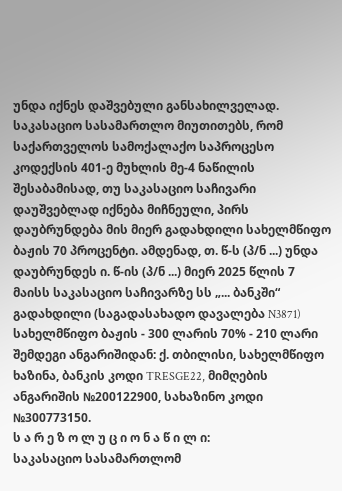უნდა იქნეს დაშვებული განსახილველად.
საკასაციო სასამართლო მიუთითებს, რომ საქართველოს სამოქალაქო საპროცესო კოდექსის 401-ე მუხლის მე-4 ნაწილის შესაბამისად, თუ საკასაციო საჩივარი დაუშვებლად იქნება მიჩნეული, პირს დაუბრუნდება მის მიერ გადახდილი სახელმწიფო ბაჟის 70 პროცენტი. ამდენად, თ. წ-ს (პ/ნ ...) უნდა დაუბრუნდეს ი. წ-ის (პ/ნ ...) მიერ 2025 წლის 7 მაისს საკასაციო საჩივარზე სს „... ბანკში“ გადახდილი (საგადასახადო დავალება N3871) სახელმწიფო ბაჟის - 300 ლარის 70% - 210 ლარი შემდეგი ანგარიშიდან: ქ. თბილისი, სახელმწიფო ხაზინა, ბანკის კოდი TRESGE22, მიმღების ანგარიშის №200122900, სახაზინო კოდი №300773150.
ს ა რ ე ზ ო ლ უ ც ი ო ნ ა წ ი ლ ი:
საკასაციო სასამართლომ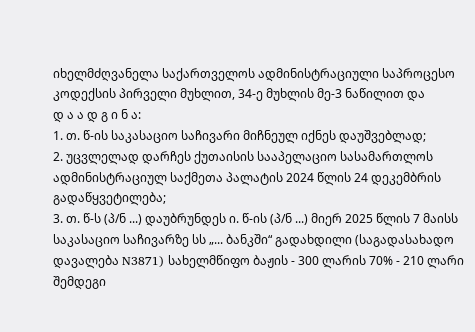იხელმძღვანელა საქართველოს ადმინისტრაციული საპროცესო კოდექსის პირველი მუხლით, 34-ე მუხლის მე-3 ნაწილით და
დ ა ა დ გ ი ნ ა:
1. თ. წ-ის საკასაციო საჩივარი მიჩნეულ იქნეს დაუშვებლად;
2. უცვლელად დარჩეს ქუთაისის სააპელაციო სასამართლოს ადმინისტრაციულ საქმეთა პალატის 2024 წლის 24 დეკემბრის გადაწყვეტილება;
3. თ. წ-ს (პ/ნ ...) დაუბრუნდეს ი. წ-ის (პ/ნ ...) მიერ 2025 წლის 7 მაისს საკასაციო საჩივარზე სს „... ბანკში“ გადახდილი (საგადასახადო დავალება N3871) სახელმწიფო ბაჟის - 300 ლარის 70% - 210 ლარი შემდეგი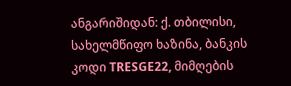ანგარიშიდან: ქ. თბილისი, სახელმწიფო ხაზინა, ბანკის კოდი TRESGE22, მიმღების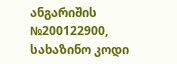ანგარიშის №200122900, სახაზინო კოდი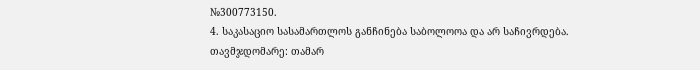№300773150.
4. საკასაციო სასამართლოს განჩინება საბოლოოა და არ საჩივრდება.
თავმჯდომარე: თამარ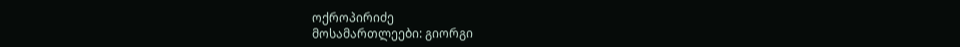ოქროპირიძე
მოსამართლეები: გიორგი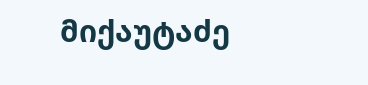მიქაუტაძე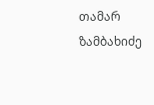თამარ ზამბახიძე